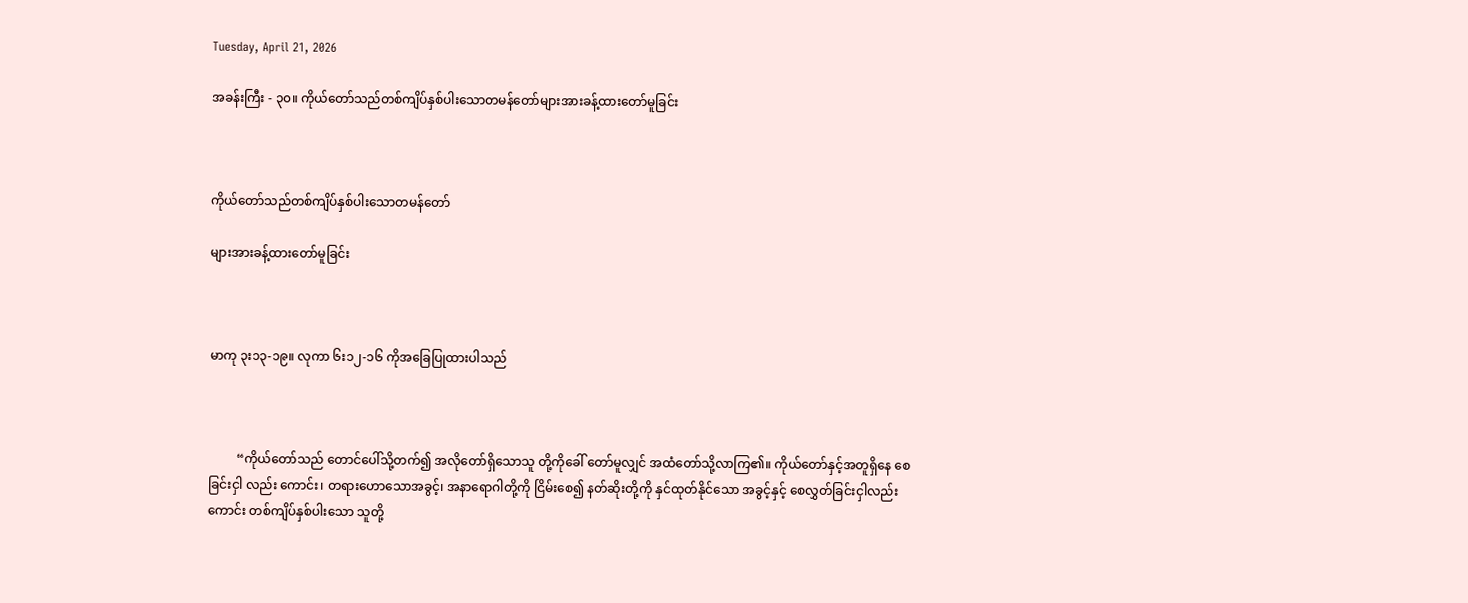Tuesday, April 21, 2026

အခန်းကြီး - ၃၀။ ကိုယ်တော်သည်တစ်ကျိပ်နှစ်ပါးသောတမန်တော်များအားခန့်ထားတော်မူခြင်း



ကိုယ်တော်သည်တစ်ကျိပ်နှစ်ပါးသောတမန်တော်

များအားခန့်ထားတော်မူခြင်း



မာကု ၃း၁၃-၁၉။ လုကာ ၆း၁၂-၁၆ ကိုအခြေပြုထားပါသည်



         “ကိုယ်တော်သည် တောင်ပေါ်သို့တက်၍ အလိုတော်ရှိသောသူ တို့ကိုခေါ် တော်မူလျှင် အထံတော်သို့လာကြ၏။ ကိုယ်တော်နှင့်အတူရှိနေ စေခြင်းငှါ လည်း ကောင်း၊ တရားဟောသောအခွင့်၊ အနာရောဂါတို့ကို ငြိမ်းစေ၍ နတ်ဆိုးတို့ကို နှင်ထုတ်နိုင်သော အခွင့်နှင့် စေလွှတ်ခြင်းငှါလည်းကောင်း တစ်ကျိပ်နှစ်ပါးသော သူတို့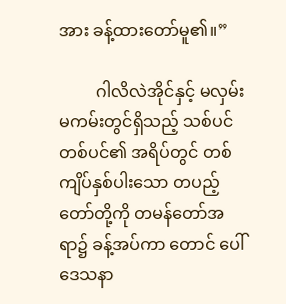အား ခန့်ထားတော်မူ၏။”

         ဂါလိလဲအိုင်နှင့် မလှမ်းမကမ်းတွင်ရှိသည့် သစ်ပင်တစ်ပင်၏ အရိပ်တွင် တစ်ကျိပ်နှစ်ပါးသော တပည့်တော်တို့ကို တမန်တော်အရာ၌ ခန့်အပ်ကာ တောင် ပေါ်ဒေသနာ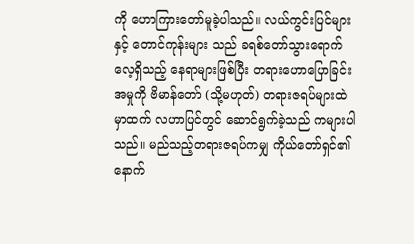ကို ဟောကြားတော်မူခဲ့ပါသည်။ လယ်ကွင်းပြင်များနှင့် တောင်ကုန်းများ သည် ခရစ်တော်သွားရောက်လေ့ရှိသည့် နေရာများဖြစ်ပြီး တရားဟောပြောခြင်း အမှုကို ဗိမာန်တော် (သို့မဟုတ်) တရားဇရပ်များထဲမှာထက် လဟာပြင်တွင် ဆောင်ရွက်ခဲ့သည် ကများပါသည်။ မည်သည့်တရားဇရပ်ကမျှ ကိုယ်တော်ရှင်၏ နောက်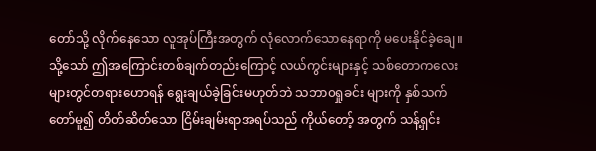တော်သို့ လိုက်နေသော လူအုပ်ကြီးအတွက် လုံလောက်သောနေရာကို မပေးနိုင်ခဲ့ချေ။ သို့သော် ဤအကြောင်းတစ်ချက်တည်းကြောင့် လယ်ကွင်းများနှင့် သစ်တောကလေး များတွင်တရားဟောရန် ရွေးချယ်ခဲ့ခြင်းမဟုတ်ဘဲ သဘာ၀ရှုခင်း များကို နှစ်သက်တော်မူ၍ တိတ်ဆိတ်သော ငြိမ်းချမ်းရာအရပ်သည် ကိုယ်တော့် အတွက် သန့်ရှင်း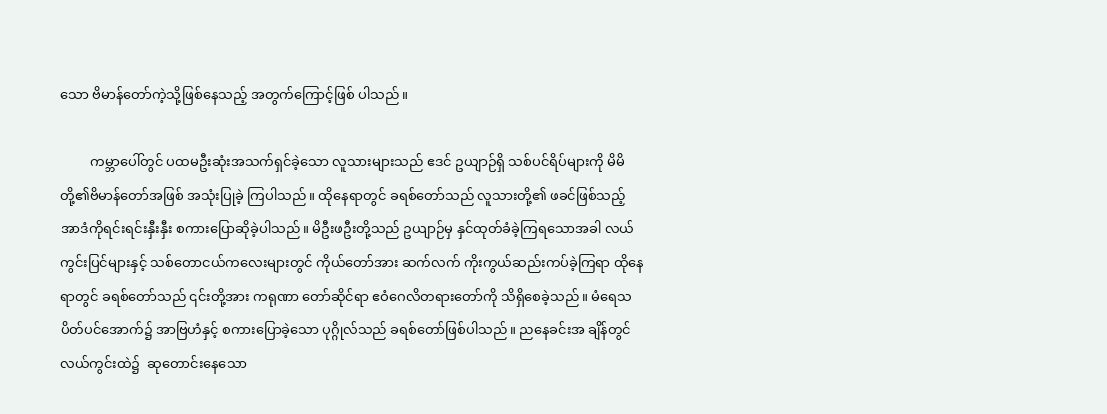သော ဗိမာန်တော်ကဲ့သို့ဖြစ်နေသည့် အတွက်ကြောင့်ဖြစ် ပါသည်။

         ကမ္ဘာပေါ်တွင် ပထမဦးဆုံးအသက်ရှင်ခဲ့သော လူသားများသည် ဧဒင် ဥယျာဉ်ရှိ သစ်ပင်ရိပ်များကို မိမိတို့၏ဗိမာန်တော်အဖြစ် အသုံးပြုခဲ့ ကြပါသည်။ ထိုနေရာတွင် ခရစ်တော်သည် လူသားတို့၏ ဖခင်ဖြစ်သည့် အာဒံကိုရင်းရင်းနှီးနှီး စကားပြောဆိုခဲ့ပါသည်။ မိဦးဖဦးတို့သည် ဥယျာဉ်မှ နှင်ထုတ်ခံခဲ့ကြရသောအခါ လယ်ကွင်းပြင်များနှင့် သစ်တောငယ်ကလေးများတွင် ကိုယ်တော်အား ဆက်လက် ကိုးကွယ်ဆည်းကပ်ခဲ့ကြရာ ထိုနေရာတွင် ခရစ်တော်သည် ၎င်းတို့အား ကရုဏာ တော်ဆိုင်ရာ ဧဝံဂေလိတရားတော်ကို သိရှိစေခဲ့သည်။ မံရေသပိတ်ပင်အောက်၌ အာဗြဟံနှင့် စကားပြောခဲ့သော ပုဂ္ဂိုလ်သည် ခရစ်တော်ဖြစ်ပါသည်။ ညနေခင်းအ ချိန်တွင် လယ်ကွင်းထဲ၌  ဆုတောင်းနေသော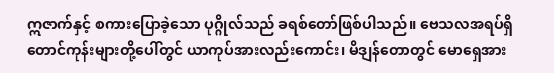ဣဇာက်နှင့် စကားပြောခဲ့သော ပုဂ္ဂိုလ်သည် ခရစ်တော်ဖြစ်ပါသည်။ ဗေသလအရပ်ရှိ တောင်ကုန်းများတို့ပေါ်တွင် ယာကုပ်အားလည်းကောင်း၊ မိဒျန်တောတွင် မောရှေအား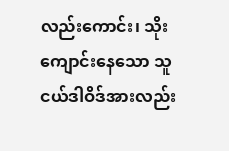လည်းကောင်း၊ သိုး ကျောင်းနေသော သူငယ်ဒါဝိဒ်အားလည်း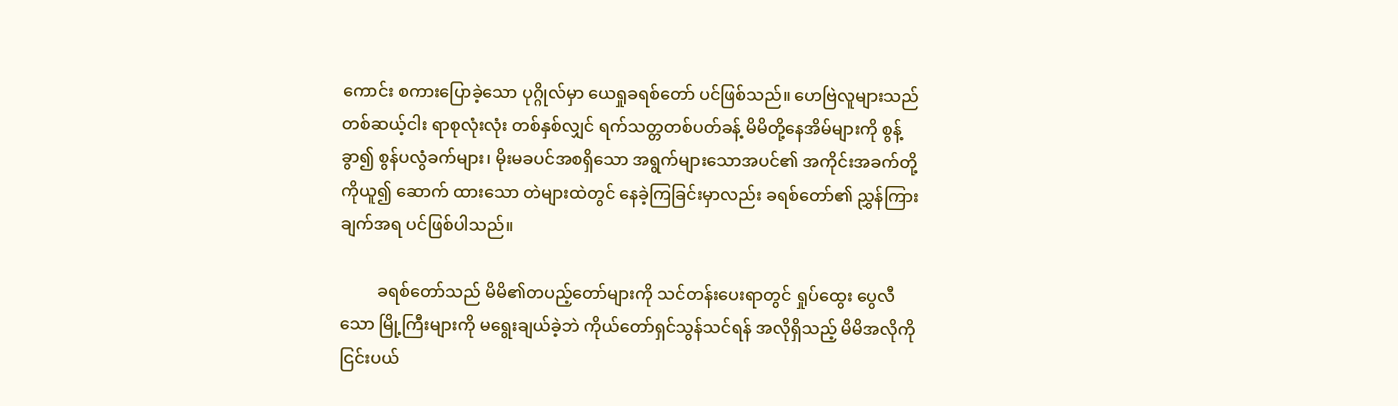ကောင်း စကားပြောခဲ့သော ပုဂ္ဂိုလ်မှာ ယေရှုခရစ်တော် ပင်ဖြစ်သည်။ ဟေဗြဲလူများသည် တစ်ဆယ့်ငါး ရာစုလုံးလုံး တစ်နှစ်လျှင် ရက်သတ္တတစ်ပတ်ခန့် မိမိတို့နေအိမ်များကို စွန့်ခွာ၍ စွန်ပလွံခက်များ၊ မိုးမခပင်အစရှိသော အရွက်များသောအပင်၏ အကိုင်းအခက်တို့ကိုယူ၍ ဆောက် ထားသော တဲများထဲတွင် နေခဲ့ကြခြင်းမှာလည်း ခရစ်တော်၏ ညွှန်ကြားချက်အရ ပင်ဖြစ်ပါသည်။

         ခရစ်တော်သည် မိမိ၏တပည့်တော်များကို သင်တန်းပေးရာတွင် ရှုပ်ထွေး ပွေလီသော မြို့ကြီးများကို မရွေးချယ်ခဲ့ဘဲ ကိုယ်တော်ရှင်သွန်သင်ရန် အလိုရှိသည့် မိမိအလိုကိုငြင်းပယ်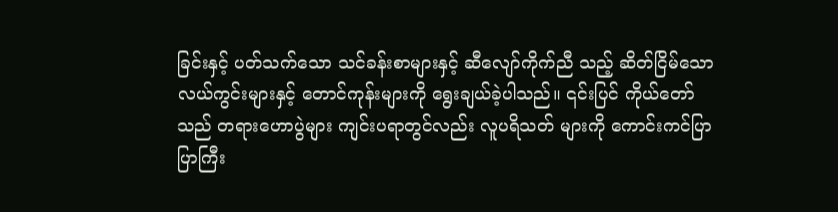ခြင်းနှင့် ပတ်သက်သော သင်ခန်းစာများနှင့် ဆီလျော်ကိုက်ညီ သည့် ဆိတ်ငြိမ်သော လယ်ကွင်းများနှင့် တောင်ကုန်းများကို ရွေးချယ်ခဲ့ပါသည်။ ၎င်းပြင် ကိုယ်တော်သည် တရားဟောပွဲများ ကျင်းပရာတွင်လည်း လူပရိသတ် များကို ကောင်းကင်ပြာပြာကြီး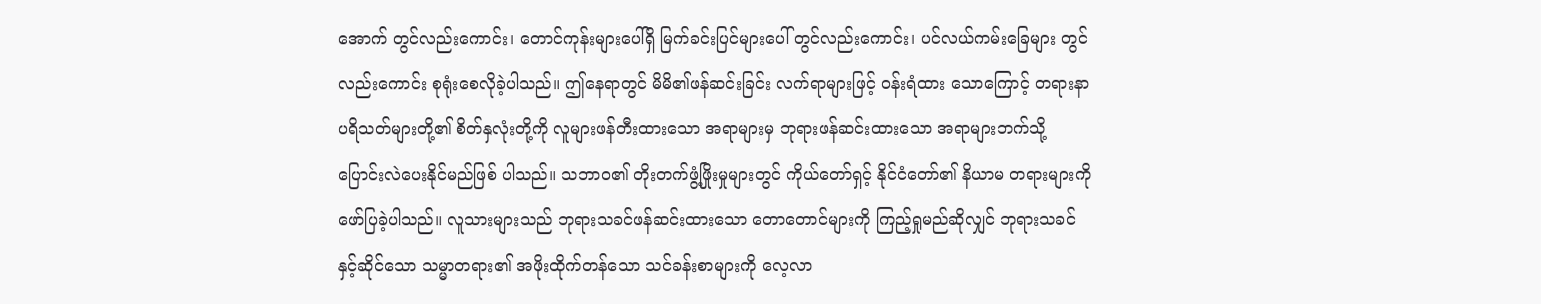အောက် တွင်လည်းကောင်း၊ တောင်ကုန်းများပေါ်ရှိ မြက်ခင်းပြင်များပေါ် တွင်လည်းကောင်း၊ ပင်လယ်ကမ်းခြေများ တွင်လည်းကောင်း စုရုံးစေလိုခဲ့ပါသည်။ ဤနေရာတွင် မိမိ၏ဖန်ဆင်းခြင်း လက်ရာများဖြင့် ဝန်းရံထား သောကြောင့် တရားနာပရိသတ်များတို့၏ စိတ်နှလုံးတို့ကို လူများဖန်တီးထားသော အရာများမှ ဘုရားဖန်ဆင်းထားသော အရာများဘက်သို့ ပြောင်းလဲပေးနိုင်မည်ဖြစ် ပါသည်။ သဘာ၀၏ တိုးတက်ဖွံ့ဖြိုးမှုများတွင် ကိုယ်တော်ရှင့် နိုင်ငံတော်၏ နိယာမ တရားများကို ဖော်ပြခဲ့ပါသည်။ လူသားများသည် ဘုရားသခင်ဖန်ဆင်းထားသော တောတောင်များကို ကြည့်ရှုမည်ဆိုလျှင် ဘုရားသခင်နှင့်ဆိုင်သော သမ္မာတရား၏ အဖိုးထိုက်တန်သော သင်ခန်းစာများကို လေ့လာ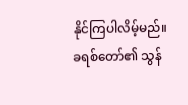နိုင်ကြပါလိမ့်မည်။ ခရစ်တော်၏ သွန်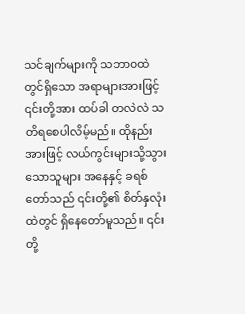သင်ချက်များကို သဘာ၀ထဲတွင်ရှိသော အရာများအားဖြင့် ၎င်းတို့အား ထပ်ခါ တလဲလဲ သတိရစေပါလိမ့်မည်။ ထိုနည်းအားဖြင့် လယ်ကွင်းများသို့သွားသောသူများ အနေနှင့် ခရစ်တော်သည် ၎င်းတို့၏ စိတ်နှလုံးထဲတွင် ရှိနေတော်မူသည်။ ၎င်း တို့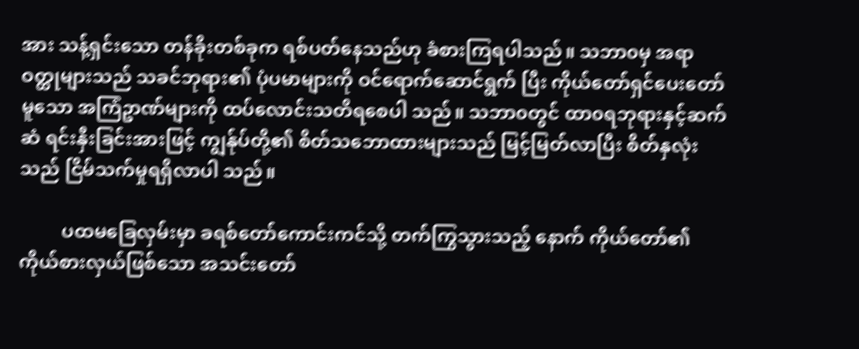အား သန့်ရှင်းသော တန်ခိုးတစ်ခုက ရစ်ပတ်နေသည်ဟု ခံစားကြရပါသည်။ သဘာ၀မှ အရာဝတ္ထုများသည် သခင်ဘုရား၏ ပုံပမာများကို ဝင်ရောက်ဆောင်ရွက် ပြီး ကိုယ်တော်ရှင်ပေးတော်မူသော အကြံဥာဏ်များကို ထပ်လောင်းသတိရစေပါ သည်။ သဘာ၀တွင် ထာ၀ရဘုရားနှင့်ဆက်ဆံ ရင်းနှီးခြင်းအားဖြင့် ကျွန်ုပ်တို့၏ စိတ်သဘောထားများသည် မြင့်မြတ်လာပြီး စိတ်နှလုံးသည် ငြိမ်သက်မှုရရှိလာပါ သည်။

         ပထမခြေလှမ်းမှာ ခရစ်တော်ကောင်းကင်သို့ တက်ကြွသွားသည့် နောက် ကိုယ်တော်၏ ကိုယ်စားလှယ်ဖြစ်သော အသင်းတော်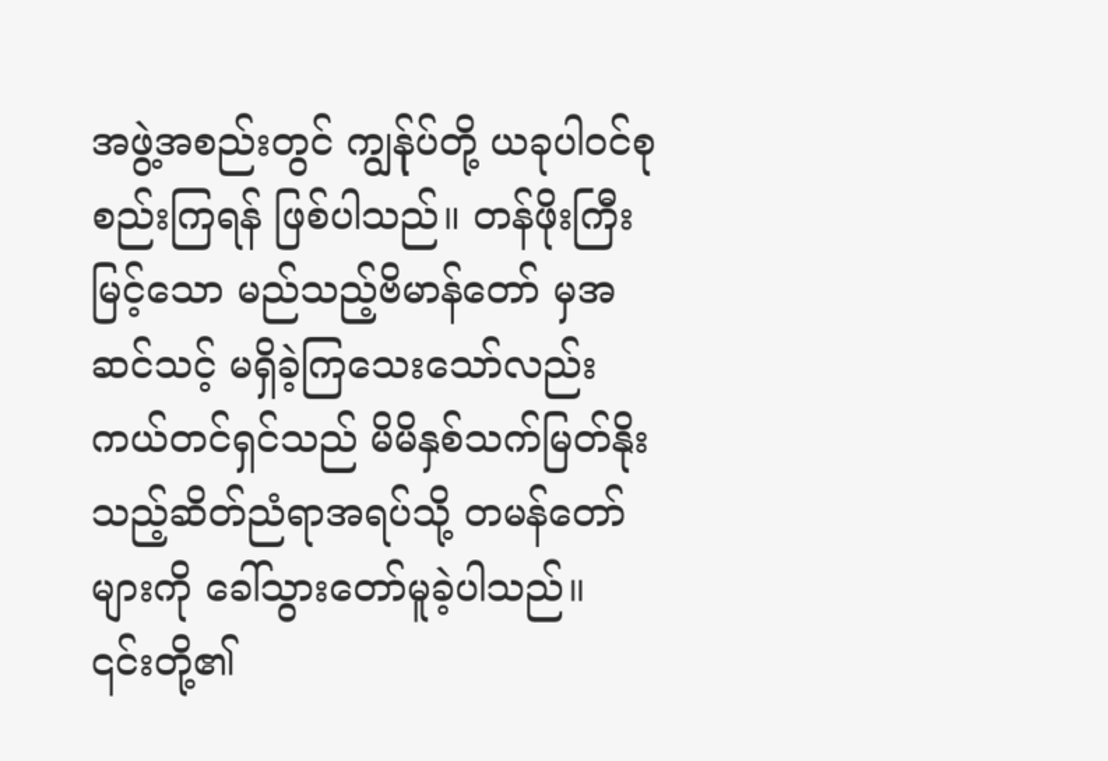အဖွဲ့အစည်းတွင် ကျွန်ုပ်တို့ ယခုပါဝင်စုစည်းကြရန် ဖြစ်ပါသည်။ တန်ဖိုးကြီးမြင့်သော မည်သည့်ဗိမာန်တော် မှအဆင်သင့် မရှိခဲ့ကြသေးသော်လည်း ကယ်တင်ရှင်သည် မိမိနှစ်သက်မြတ်နိုး သည့်ဆိတ်ညံရာအရပ်သို့ တမန်တော်များကို ခေါ်သွားတော်မူခဲ့ပါသည်။ ၎င်းတို့၏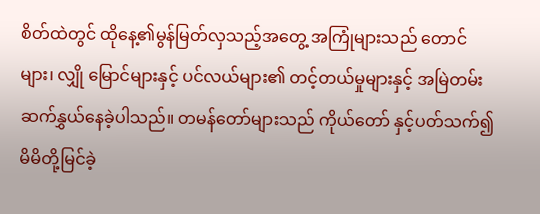စိတ်ထဲတွင် ထိုနေ့၏မွန်မြတ်လှသည့်အတွေ့ အကြုံများသည် တောင်များ၊ လျှို မြောင်များနှင့် ပင်လယ်များ၏ တင့်တယ်မှုများနှင့် အမြဲတမ်းဆက်နွှယ်နေခဲ့ပါသည်။ တမန်တော်များသည် ကိုယ်တော် နှင့်ပတ်သက်၍ မိမိတို့မြင်ခဲ့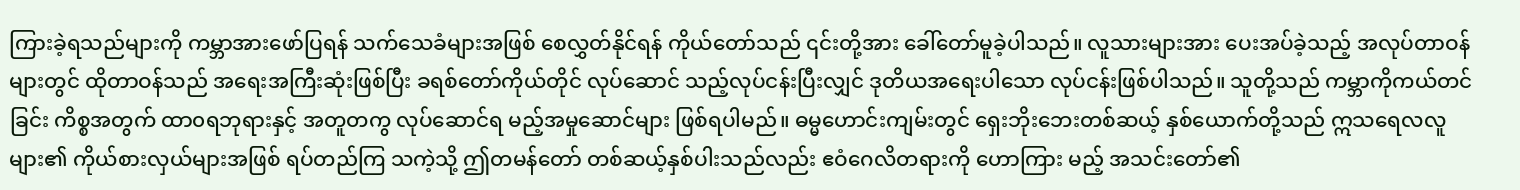ကြားခဲ့ရသည်များကို ကမ္ဘာအားဖော်ပြရန် သက်သေခံများအဖြစ် စေလွှတ်နိုင်ရန် ကိုယ်တော်သည် ၎င်းတို့အား ခေါ်တော်မူခဲ့ပါသည်။ လူသားများအား ပေးအပ်ခဲ့သည့် အလုပ်တာဝန် များတွင် ထိုတာဝန်သည် အရေးအကြီးဆုံးဖြစ်ပြီး ခရစ်တော်ကိုယ်တိုင် လုပ်ဆောင် သည့်လုပ်ငန်းပြီးလျှင် ဒုတိယအရေးပါသော လုပ်ငန်းဖြစ်ပါသည်။ သူတို့သည် ကမ္ဘာကိုကယ်တင်ခြင်း ကိစ္စအတွက် ထာ၀ရဘုရားနှင့် အတူတကွ လုပ်ဆောင်ရ မည့်အမှုဆောင်များ ဖြစ်ရပါမည်။ ဓမ္မဟောင်းကျမ်းတွင် ရှေးဘိုးဘေးတစ်ဆယ့် နှစ်ယောက်တို့သည် ဣသရေလလူများ၏ ကိုယ်စားလှယ်များအဖြစ် ရပ်တည်ကြ သကဲ့သို့ ဤတမန်တော် တစ်ဆယ့်နှစ်ပါးသည်လည်း ဧဝံဂေလိတရားကို ဟောကြား မည့် အသင်းတော်၏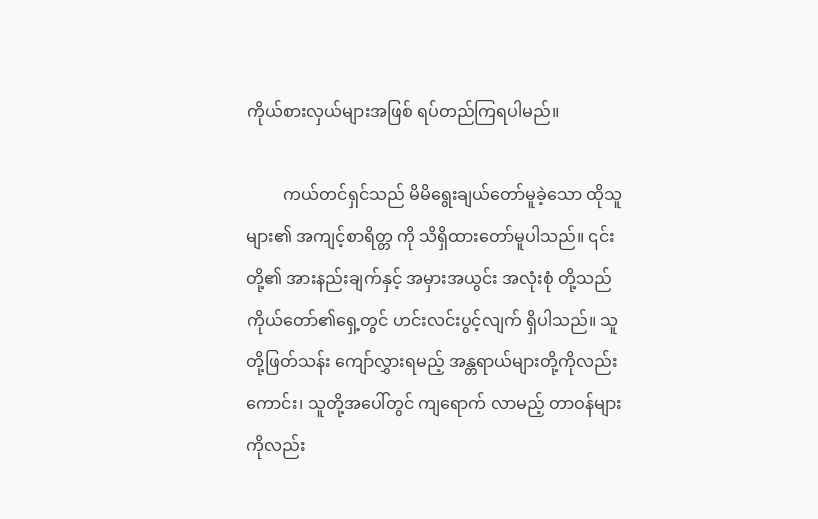ကိုယ်စားလှယ်များအဖြစ် ရပ်တည်ကြရပါမည်။

         ကယ်တင်ရှင်သည် မိမိရွေးချယ်တော်မူခဲ့သော ထိုသူများ၏ အကျင့်စာရိတ္တ ကို သိရှိထားတော်မူပါသည်။ ၎င်းတို့၏ အားနည်းချက်နှင့် အမှားအယွင်း အလုံးစုံ တို့သည် ကိုယ်တော်၏ရှေ့တွင် ဟင်းလင်းပွင့်လျက် ရှိပါသည်။ သူတို့ဖြတ်သန်း ကျော်လွှားရမည့် အန္တရာယ်များတို့ကိုလည်းကောင်း၊ သူတို့အပေါ်တွင် ကျရောက် လာမည့် တာဝန်များကိုလည်း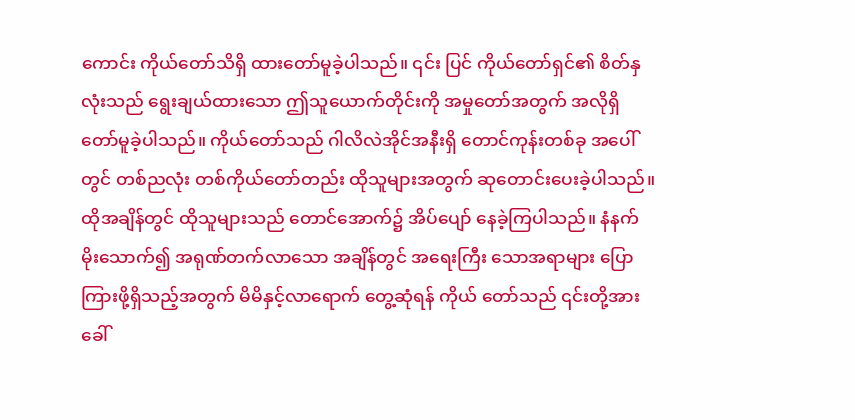ကောင်း ကိုယ်တော်သိရှိ ထားတော်မူခဲ့ပါသည်။ ၎င်း ပြင် ကိုယ်တော်ရှင်၏ စိတ်နှလုံးသည် ရွေးချယ်ထားသော ဤသူယောက်တိုင်းကို အမှုတော်အတွက် အလိုရှိတော်မူခဲ့ပါသည်။ ကိုယ်တော်သည် ဂါလိလဲအိုင်အနီးရှိ တောင်ကုန်းတစ်ခု အပေါ်တွင် တစ်ညလုံး တစ်ကိုယ်တော်တည်း ထိုသူများအတွက် ဆုတောင်းပေးခဲ့ပါသည်။ ထိုအချိန်တွင် ထိုသူများသည် တောင်အောက်၌ အိပ်ပျော် နေခဲ့ကြပါသည်။ နံနက်မိုးသောက်၍ အရုဏ်တက်လာသော အချိန်တွင် အရေးကြီး သောအရာများ ပြောကြားဖို့ရှိသည့်အတွက် မိမိနှင့်လာရောက် တွေ့ဆုံရန် ကိုယ် တော်သည် ၎င်းတို့အား ခေါ်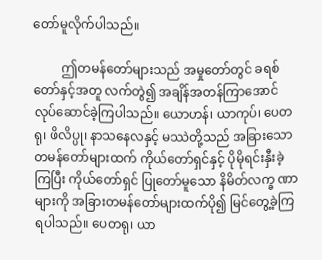တော်မူလိုက်ပါသည်။

         ဤတမန်တော်များသည် အမှုတော်တွင် ခရစ်တော်နှင့်အတူ လက်တွဲ၍ အချိန်အတန်ကြာအောင် လုပ်ဆောင်ခဲ့ကြပါသည်။ ယောဟန်၊ ယာကုပ်၊ ပေတရု၊ ဖိလိပ္ပု၊ နာသနေလနှင့် မဿဲတို့သည် အခြားသော တမန်တော်များထက် ကိုယ်တော်ရှင်နှင့် ပိုမိုရင်းနှီးခဲ့ကြပြီး ကိုယ်တော်ရှင် ပြုတော်မူသော နိမိတ်လက္ခ ဏာများကို အခြားတမန်တော်များထက်ပို၍ မြင်တွေ့ခဲ့ကြရပါသည်။ ပေတရု၊ ယာ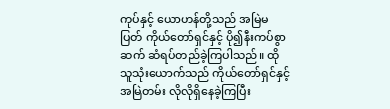ကုပ်နှင့် ယောဟန်တို့သည် အမြဲမပြတ် ကိုယ်တော်ရှင်နှင့် ပို၍နီးကပ်စွာ ဆက် ဆံရပ်တည်ခဲ့ကြပါသည်။ ထိုသူသုံးယောက်သည် ကိုယ်တော်ရှင်နှင့် အမြဲတမ်း လိုလိုရှိနေခဲ့ကြပြီး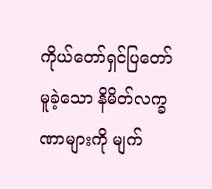ကိုယ်တော်ရှင်ပြတော်မူခဲ့သော နိမိတ်လက္ခဏာများကို မျက်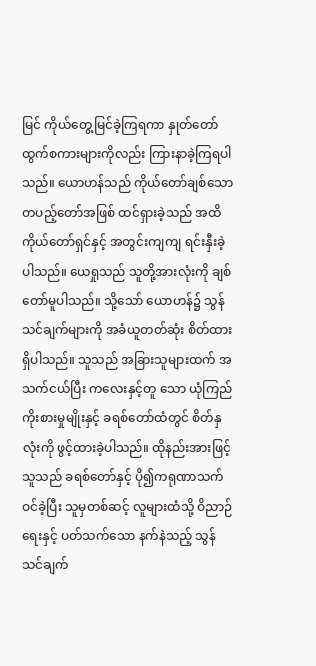မြင် ကိုယ်တွေ့မြင်ခဲ့ကြရကာ နှုတ်တော်ထွက်စကားများကိုလည်း ကြားနာခဲ့ကြရပါသည်။ ယောဟန်သည် ကိုယ်တော်ချစ်သော တပည့်တော်အဖြစ် ထင်ရှားခဲ့သည် အထိ ကိုယ်တော်ရှင်နှင့် အတွင်းကျကျ ရင်းနှီးခဲ့ပါသည်။ ယေရှုသည် သူတို့အားလုံးကို ချစ်တော်မူပါသည်။ သို့သော် ယောဟန်၌ သွန်သင်ချက်များကို အခံယူတတ်ဆုံး စိတ်ထားရှိပါသည်။ သူသည် အခြားသူများထက် အသက်ငယ်ပြီး ကလေးနှင့်တူ သော ယုံကြည်ကိုးစားမှုမျိုးနှင့် ခရစ်တော်ထံတွင် စိတ်နှလုံးကို ဖွင့်ထားခဲ့ပါသည်။ ထိုနည်းအားဖြင့် သူသည် ခရစ်တော်နှင့် ပို၍ကရုဏာသက်ဝင်ခဲ့ပြီး သူမှတစ်ဆင့် လူများထံသို့ ဝိညာဉ်ရေးနှင့် ပတ်သက်သော နက်နဲသည့် သွန်သင်ချက်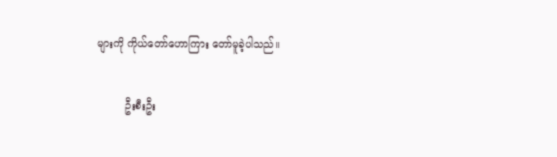များကို ကိုယ်တော်ဟောကြား တော်မူခဲ့ပါသည်။

         ဦးစီးဦး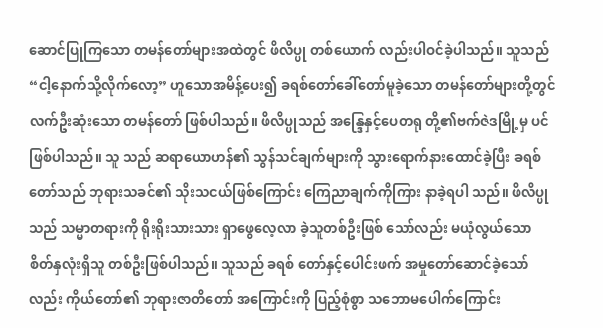ဆောင်ပြုကြသော တမန်တော်များအထဲတွင် ဖိလိပ္ပု တစ်ယောက် လည်းပါဝင်ခဲ့ပါသည်။ သူသည် “ငါ့နောက်သို့လိုက်လော့” ဟူသောအမိန့်ပေး၍ ခရစ်တော်ခေါ်တော်မူခဲ့သော တမန်တော်များတို့တွင် လက်ဦးဆုံးသော တမန်တော် ဖြစ်ပါသည်။ ဖိလိပ္ပုသည် အန္ဒြေနှင့်ပေတရု တို့၏ဗက်ဇဲဒမြို့မှ ပင်ဖြစ်ပါသည်။ သူ သည် ဆရာယောဟန်၏ သွန်သင်ချက်များကို သွားရောက်နားထောင်ခဲ့ပြီး ခရစ် တော်သည် ဘုရားသခင်၏ သိုးသငယ်ဖြစ်ကြောင်း ကြေညာချက်ကိုကြား နာခဲ့ရပါ သည်။ ဖိလိပ္ပုသည် သမ္မာတရားကို ရိုးရိုးသားသား ရှာဖွေလေ့လာ ခဲ့သူတစ်ဦးဖြစ် သော်လည်း မယုံလွယ်သော စိတ်နှလုံးရှိသူ တစ်ဦးဖြစ်ပါသည်။ သူသည် ခရစ် တော်နှင့်ပေါင်းဖက် အမှုတော်ဆောင်ခဲ့သော်လည်း ကိုယ်တော်၏ ဘုရားဇာတိတော် အကြောင်းကို ပြည့်စုံစွာ သဘောမပေါက်ကြောင်း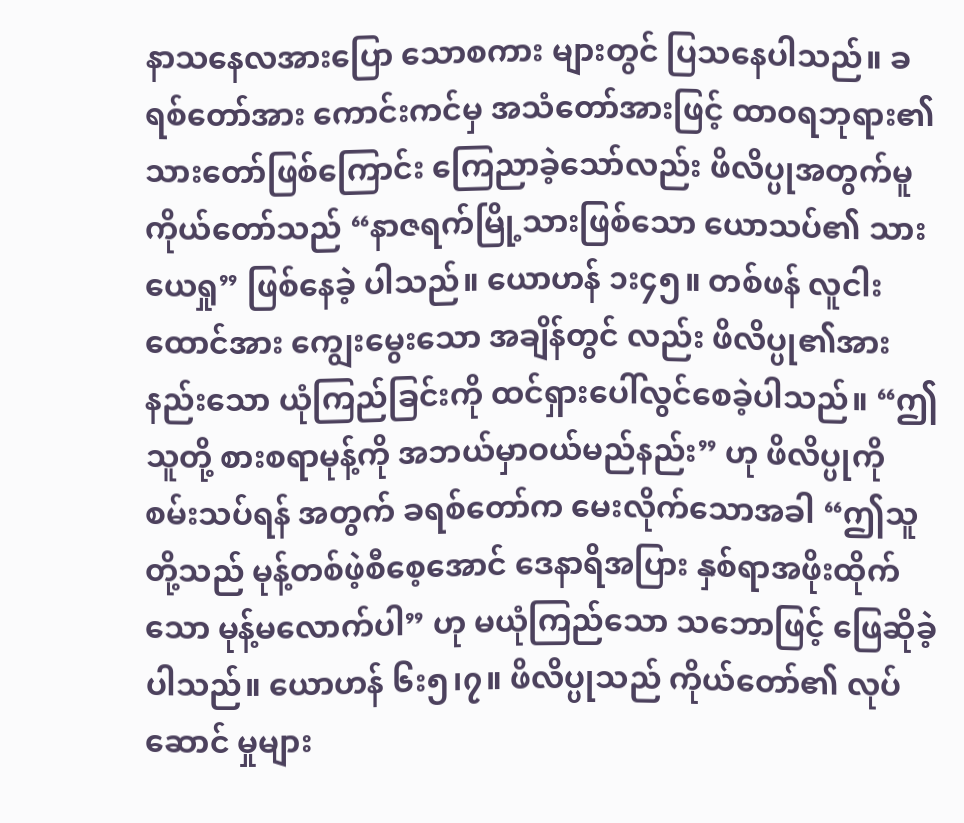နာသနေလအားပြော သောစကား များတွင် ပြသနေပါသည်။ ခရစ်တော်အား ကောင်းကင်မှ အသံတော်အားဖြင့် ထာ၀ရဘုရား၏ သားတော်ဖြစ်ကြောင်း ကြေညာခဲ့သော်လည်း ဖိလိပ္ပုအတွက်မူ ကိုယ်တော်သည် “နာဇရက်မြို့သားဖြစ်သော ယောသပ်၏ သားယေရှု” ဖြစ်နေခဲ့ ပါသည်။ ယောဟန် ၁း၄၅။ တစ်ဖန် လူငါးထောင်အား ကျွေးမွေးသော အချိန်တွင် လည်း ဖိလိပ္ပု၏အားနည်းသော ယုံကြည်ခြင်းကို ထင်ရှားပေါ်လွင်စေခဲ့ပါသည်။ “ဤသူတို့ စားစရာမုန့်ကို အဘယ်မှာဝယ်မည်နည်း” ဟု ဖိလိပ္ပုကို စမ်းသပ်ရန် အတွက် ခရစ်တော်က မေးလိုက်သောအခါ “ဤသူတို့သည် မုန့်တစ်ဖဲ့စီစေ့အောင် ဒေနာရိအပြား နှစ်ရာအဖိုးထိုက်သော မုန့်မလောက်ပါ” ဟု မယုံကြည်သော သဘောဖြင့် ဖြေဆိုခဲ့ပါသည်။ ယောဟန် ၆း၅၊၇။ ဖိလိပ္ပုသည် ကိုယ်တော်၏ လုပ် ဆောင် မှုများ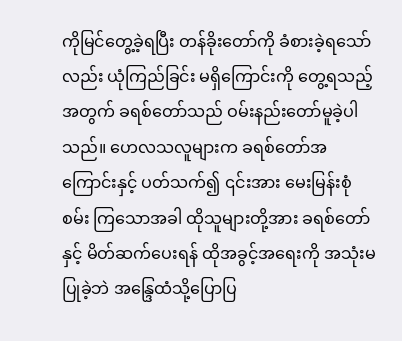ကိုမြင်တွေ့ခဲ့ရပြီး တန်ခိုးတော်ကို ခံစားခဲ့ရသော်လည်း ယုံကြည်ခြင်း မရှိကြောင်းကို တွေ့ရသည့်အတွက် ခရစ်တော်သည် ဝမ်းနည်းတော်မူခဲ့ပါ သည်။ ဟေလသလူများက ခရစ်တော်အကြောင်းနှင့် ပတ်သက်၍ ၎င်းအား မေးမြန်းစုံစမ်း ကြသောအခါ ထိုသူများတို့အား ခရစ်တော်နှင့် မိတ်ဆက်ပေးရန် ထိုအခွင့်အရေးကို အသုံးမပြုခဲ့ဘဲ အန္ဒြေထံသို့ပြောပြ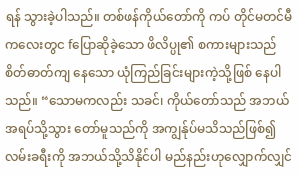ရန် သွားခဲ့ပါသည်။ တစ်ဖန်ကိုယ်တော်ကို ကပ် တိုင်မတင်မီ ကလေးတွင fပြောဆိုခဲ့သော ဖိလိပ္ပု၏ စကားများသည် စိတ်ဓာတ်ကျ နေသော ယုံကြည်ခြင်းများကဲ့သို့ဖြစ် နေပါသည်။ “သောမကလည်း သခင်၊ ကိုယ်တော်သည် အဘယ်အရပ်သို့သွား တော်မူသည်ကို အကျွန်ုပ်မသိသည်ဖြစ်၍ လမ်းခရီးကို အဘယ်သို့သိနိုင်ပါ မည်နည်းဟုလျှောက်လျှင်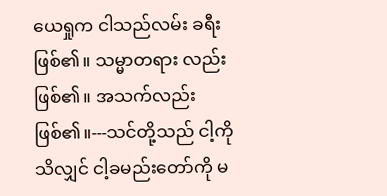ယေရှုက ငါသည်လမ်း ခရီးဖြစ်၏။ သမ္မာတရား လည်းဖြစ်၏။ အသက်လည်းဖြစ်၏။---သင်တို့သည် ငါ့ကိုသိလျှင် ငါ့ခမည်းတော်ကို မ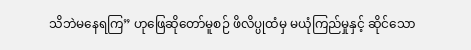သိဘဲမနေရကြ” ဟုဖြေဆိုတော်မူစဉ် ဖိလိပ္ပုထံမှ မယုံကြည်မှုနှင့် ဆိုင်သော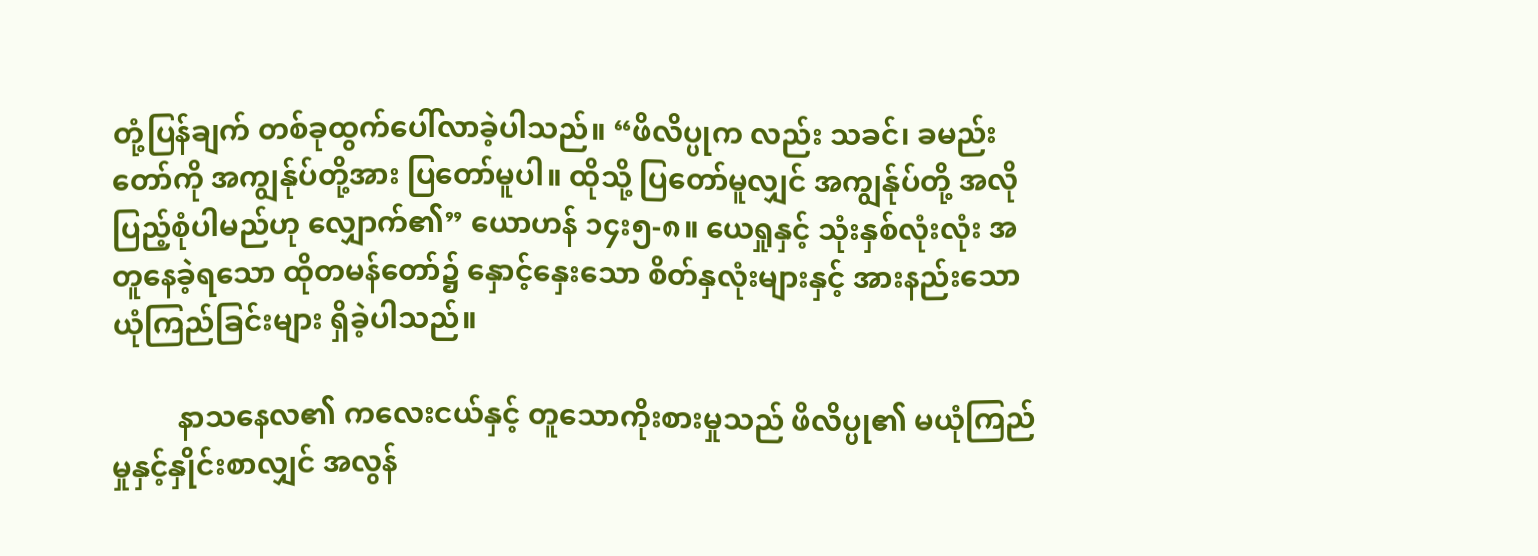တုံ့ပြန်ချက် တစ်ခုထွက်ပေါ်လာခဲ့ပါသည်။ “ဖိလိပ္ပုက လည်း သခင်၊ ခမည်းတော်ကို အကျွန်ုပ်တို့အား ပြတော်မူပါ။ ထိုသို့ ပြတော်မူလျှင် အကျွန်ုပ်တို့ အလိုပြည့်စုံပါမည်ဟု လျှောက်၏” ယောဟန် ၁၄း၅-၈။ ယေရှုနှင့် သုံးနှစ်လုံးလုံး အတူနေခဲ့ရသော ထိုတမန်တော်၌ နှောင့်နှေးသော စိတ်နှလုံးများနှင့် အားနည်းသော ယုံကြည်ခြင်းများ ရှိခဲ့ပါသည်။

         နာသနေလ၏ ကလေးငယ်နှင့် တူသောကိုးစားမှုသည် ဖိလိပ္ပု၏ မယုံကြည် မှုနှင့်နှိုင်းစာလျှင် အလွန်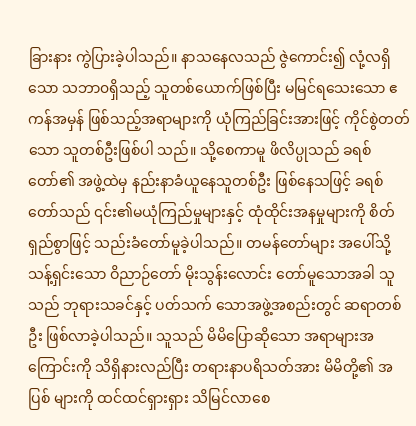ခြားနား ကွဲပြားခဲ့ပါသည်။ နာသနေလသည် ဇွဲကောင်း၍ လုံ့လရှိသော သဘာ၀ရှိသည့် သူတစ်ယောက်ဖြစ်ပြီး မမြင်ရသေးသော ဧကန်အမှန် ဖြစ်သည့်အရာများကို ယုံကြည်ခြင်းအားဖြင့် ကိုင်စွဲတတ်သော သူတစ်ဦးဖြစ်ပါ သည်။ သို့စေကာမူ ဖိလိပ္ပုသည် ခရစ်တော်၏ အဖွဲ့ထဲမှ နည်းနာခံယူနေသူတစ်ဦး ဖြစ်နေသဖြင့် ခရစ်တော်သည် ၎င်း၏မယုံကြည်မှုများနှင့် ထုံထိုင်းအနမှုများကို စိတ်ရှည်စွာဖြင့် သည်းခံတော်မူခဲ့ပါသည်။ တမန်တော်များ အပေါ်သို့ သန့်ရှင်းသော ဝိညာဉ်တော် မိုးသွန်းလောင်း တော်မူသောအခါ သူသည် ဘုရားသခင်နှင့် ပတ်သက် သောအဖွဲ့အစည်းတွင် ဆရာတစ်ဦး ဖြစ်လာခဲ့ပါသည်။ သူသည် မိမိပြောဆိုသော အရာများအကြောင်းကို သိရှိနားလည်ပြီး တရားနာပရိသတ်အား မိမိတို့၏ အပြစ် များကို ထင်ထင်ရှားရှား သိမြင်လာစေ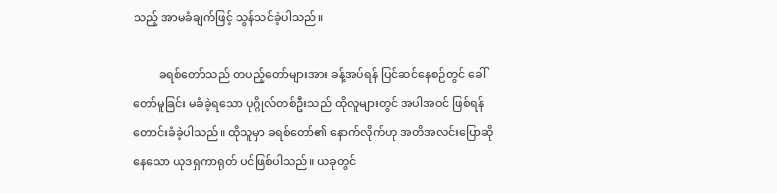သည့် အာမခံချက်ဖြင့် သွန်သင်ခဲ့ပါသည်။

         ခရစ်တော်သည် တပည့်တော်များအား ခန့်အပ်ရန် ပြင်ဆင်နေစဉ်တွင် ခေါ်တော်မူခြင်း မခံခဲ့ရသော ပုဂ္ဂိုလ်တစ်ဦးသည် ထိုလူများတွင် အပါအဝင် ဖြစ်ရန် တောင်းခံခဲ့ပါသည်။ ထိုသူမှာ ခရစ်တော်၏ နောက်လိုက်ဟု အတိအလင်းပြောဆို နေသော ယုဒရှကာရုတ် ပင်ဖြစ်ပါသည်။ ယခုတွင်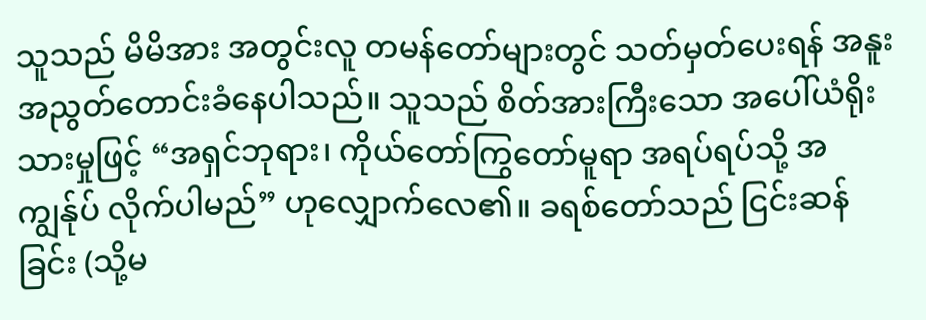သူသည် မိမိအား အတွင်းလူ တမန်တော်များတွင် သတ်မှတ်ပေးရန် အနူး အညွတ်တောင်းခံနေပါသည်။ သူသည် စိတ်အားကြီးသော အပေါ်ယံရိုးသားမှုဖြင့် “အရှင်ဘုရား၊ ကိုယ်တော်ကြွတော်မူရာ အရပ်ရပ်သို့ အကျွန်ုပ် လိုက်ပါမည်” ဟုလျှောက်လေ၏။ ခရစ်တော်သည် ငြင်းဆန်ခြင်း (သို့မ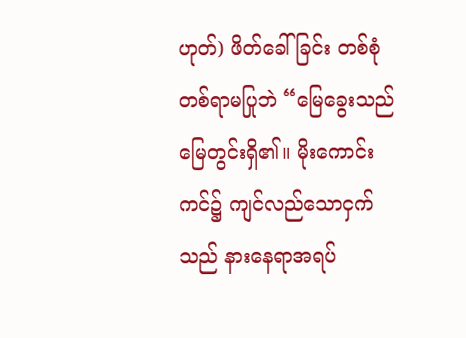ဟုတ်) ဖိတ်ခေါ်ခြင်း တစ်စုံတစ်ရာမပြုဘဲ “မြေခွေးသည် မြေတွင်းရှိ၏။ မိုးကောင်းကင်၌ ကျင်လည်သောငှက်သည် နားနေရာအရပ်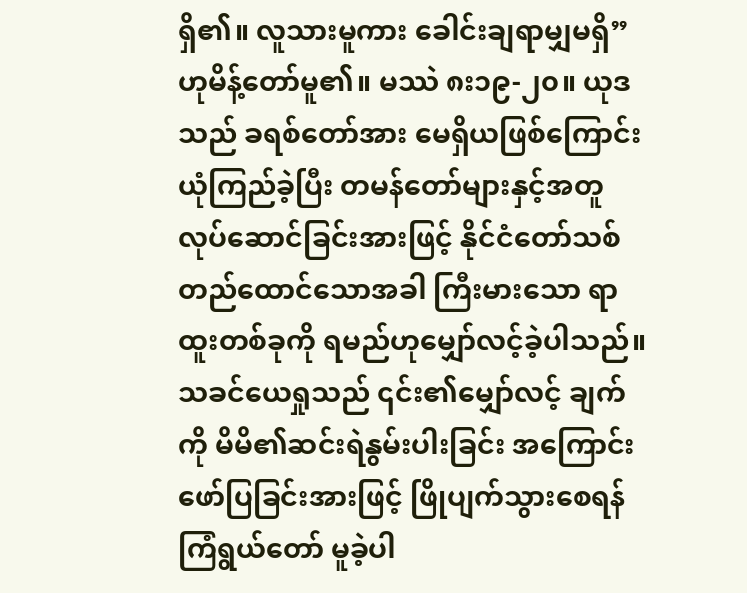ရှိ၏။ လူသားမူကား ခေါင်းချရာမျှမရှိ” ဟုမိန့်တော်မူ၏။ မဿဲ ၈း၁၉-၂၀။ ယုဒသည် ခရစ်တော်အား မေရှိယဖြစ်ကြောင်း ယုံကြည်ခဲ့ပြီး တမန်တော်များနှင့်အတူ လုပ်ဆောင်ခြင်းအားဖြင့် နိုင်ငံတော်သစ် တည်ထောင်သောအခါ ကြီးမားသော ရာထူးတစ်ခုကို ရမည်ဟုမျှော်လင့်ခဲ့ပါသည်။ သခင်ယေရှုသည် ၎င်း၏မျှော်လင့် ချက်ကို မိမိ၏ဆင်းရဲနွမ်းပါးခြင်း အကြောင်းဖော်ပြခြင်းအားဖြင့် ဖြိုပျက်သွားစေရန် ကြံရွယ်တော် မူခဲ့ပါ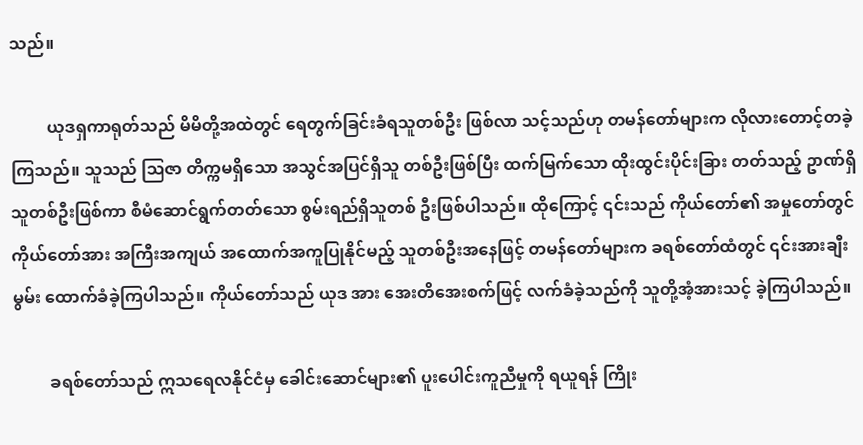သည်။

         ယုဒရှကာရုတ်သည် မိမိတို့အထဲတွင် ရေတွက်ခြင်းခံရသူတစ်ဦး ဖြစ်လာ သင့်သည်ဟု တမန်တော်များက လိုလားတောင့်တခဲ့ကြသည်။ သူသည် ဩဇာ တိက္ကမရှိသော အသွင်အပြင်ရှိသူ တစ်ဦးဖြစ်ပြီး ထက်မြက်သော ထိုးထွင်းပိုင်းခြား တတ်သည့် ဥာဏ်ရှိသူတစ်ဦးဖြစ်ကာ စီမံဆောင်ရွက်တတ်သော စွမ်းရည်ရှိသူတစ် ဦးဖြစ်ပါသည်။ ထိုကြောင့် ၎င်းသည် ကိုယ်တော်၏ အမှုတော်တွင် ကိုယ်တော်အား အကြီးအကျယ် အထောက်အကူပြုနိုင်မည့် သူတစ်ဦးအနေဖြင့် တမန်တော်များက ခရစ်တော်ထံတွင် ၎င်းအားချီးမွမ်း ထောက်ခံခဲ့ကြပါသည်။ ကိုယ်တော်သည် ယုဒ အား အေးတိအေးစက်ဖြင့် လက်ခံခဲ့သည်ကို သူတို့အံ့အားသင့် ခဲ့ကြပါသည်။

         ခရစ်တော်သည် ဣသရေလနိုင်ငံမှ ခေါင်းဆောင်များ၏ ပူးပေါင်းကူညီမှုကို ရယူရန် ကြိုး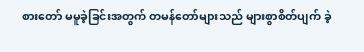စားတော် မမူခဲ့ခြင်းအတွက် တမန်တော်များသည် များစွာစိတ်ပျက် ခဲ့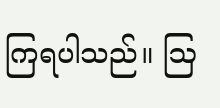ကြရပါသည်။ ဩ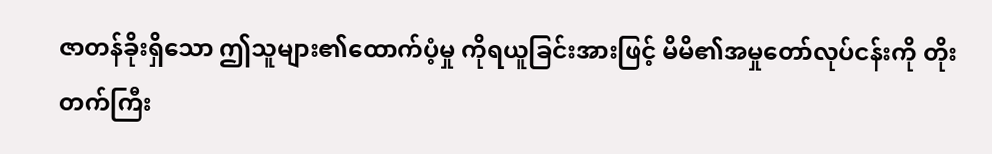ဇာတန်ခိုးရှိသော ဤသူများ၏ထောက်ပံ့မှု ကိုရယူခြင်းအားဖြင့် မိမိ၏အမှုတော်လုပ်ငန်းကို တိုးတက်ကြီး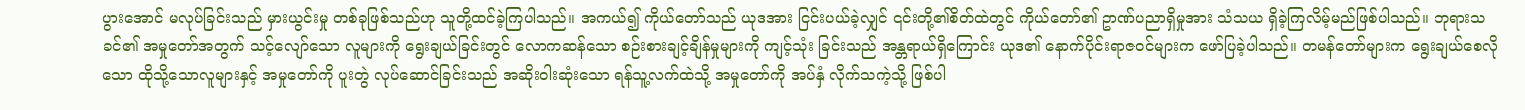ပွားအောင် မလုပ်ခြင်းသည် မှားယွင်းမှု တစ်ခုဖြစ်သည်ဟု သူတို့ထင်ခဲ့ကြပါသည်။ အကယ်၍ ကိုယ်တော်သည် ယုဒအား ငြင်းပယ်ခဲ့လျှင် ၎င်းတို့၏စိတ်ထဲတွင် ကိုယ်တော်၏ ဥာဏ်ပညာရှိမှုအား သံသယ ရှိခဲ့ကြလိမ့်မည်ဖြစ်ပါသည်။ ဘုရားသခင်၏ အမှုတော်အတွက် သင့်လျော်သော လူများကို ရွေးချယ်ခြင်းတွင် လောကဆန်သော စဉ်းစားချင့်ချိန်မှုများကို ကျင့်သုံး ခြင်းသည် အန္တရာယ်ရှိကြောင်း ယုဒ၏ နောက်ပိုင်းရာဇဝင်များက ဖော်ပြခဲ့ပါသည်။ တမန်တော်များက ရွေးချယ်စေလိုသော ထိုသို့သောလူများနှင့် အမှုတော်ကို ပူးတွဲ လုပ်ဆောင်ခြင်းသည် အဆိုးဝါးဆုံးသော ရန်သူ့လက်ထဲသို့ အမှုတော်ကို အပ်နှံ လိုက်သကဲ့သို့ ဖြစ်ပါ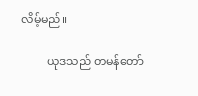လိမ့်မည်။

         ယုဒသည် တမန်တော်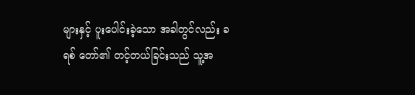များနှင့် ပူးပေါင်းခဲ့သော အခါတွင်လည်း ခရစ် တော်၏ တင့်တယ်ခြင်းသည် သူ့အ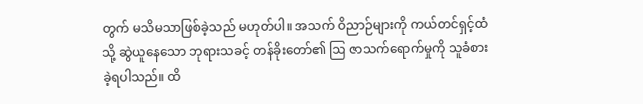တွက် မသိမသာဖြစ်ခဲ့သည် မဟုတ်ပါ။ အသက် ဝိညာဉ်များကို ကယ်တင်ရှင့်ထံသို့ ဆွဲယူနေသော ဘုရားသခင့် တန်ခိုးတော်၏ ဩ ဇာသက်ရောက်မှုကို သူခံစားခဲ့ရပါသည်။ ထိ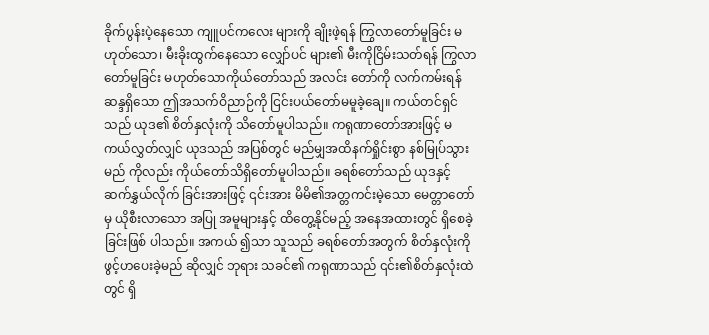ခိုက်ပွန်းပဲ့နေသော ကျူပင်ကလေး များကို ချိုးဖဲ့ရန် ကြွလာတော်မူခြင်း မဟုတ်သော၊ မီးခိုးထွက်နေသော လျှော်ပင် များ၏ မီးကိုငြိမ်းသတ်ရန် ကြွလာတော်မူခြင်း မဟုတ်သောကိုယ်တော်သည် အလင်း တော်ကို လက်ကမ်းရန်ဆန္ဒရှိသော ဤအသက်ဝိညာဉ်ကို ငြင်းပယ်တော်မမူခဲ့ချေ။ ကယ်တင်ရှင်သည် ယုဒ၏ စိတ်နှလုံးကို သိတော်မူပါသည်။ ကရုဏာတော်အားဖြင့် မကယ်လွှတ်လျှင် ယုဒသည် အပြစ်တွင် မည်မျှအထိနက်ရှိုင်းစွာ နစ်မြုပ်သွားမည် ကိုလည်း ကိုယ်တော်သိရှိတော်မူပါသည်။ ခရစ်တော်သည် ယုဒနှင့် ဆက်နွှယ်လိုက် ခြင်းအားဖြင့် ၎င်းအား မိမိ၏အတ္တကင်းမဲ့သော မေတ္တာတော်မှ ယိုစီးလာသော အပြု အမူများနှင့် ထိတွေ့နိုင်မည့် အနေအထားတွင် ရှိစေခဲ့ခြင်းဖြစ် ပါသည်။ အကယ် ၍သာ သူသည် ခရစ်တော်အတွက် စိတ်နှလုံးကို ဖွင့်ဟပေးခဲ့မည် ဆိုလျှင် ဘုရား သခင်၏ ကရုဏာသည် ၎င်း၏စိတ်နှလုံးထဲတွင် ရှိ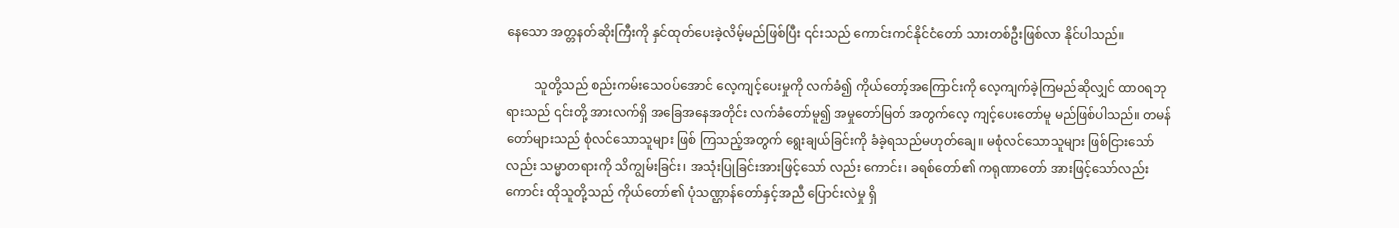နေသော အတ္တနတ်ဆိုးကြီးကို နှင်ထုတ်ပေးခဲ့လိမ့်မည်ဖြစ်ပြီး ၎င်းသည် ကောင်းကင်နိုင်ငံတော် သားတစ်ဦးဖြစ်လာ နိုင်ပါသည်။

         သူတို့သည် စည်းကမ်းသေဝပ်အောင် လေ့ကျင့်ပေးမှုကို လက်ခံ၍ ကိုယ်တော့်အကြောင်းကို လေ့ကျက်ခဲ့ကြမည်ဆိုလျှင် ထာ၀ရဘုရားသည် ၎င်းတို့ အားလက်ရှိ အခြေအနေအတိုင်း လက်ခံတော်မူ၍ အမှုတော်မြတ် အတွက်လေ့ ကျင့်ပေးတော်မူ မည်ဖြစ်ပါသည်။ တမန်တော်များသည် စုံလင်သောသူများ ဖြစ် ကြသည့်အတွက် ရွေးချယ်ခြင်းကို ခံခဲ့ရသည်မဟုတ်ချေ။ မစုံလင်သောသူများ ဖြစ်ငြားသော်လည်း သမ္မာတရားကို သိကျွမ်းခြင်း၊ အသုံးပြုခြင်းအားဖြင့်သော် လည်း ကောင်း၊ ခရစ်တော်၏ ကရုဏာတော် အားဖြင့်သော်လည်းကောင်း ထိုသူတို့သည် ကိုယ်တော်၏ ပုံသဏ္ဌာန်တော်နှင့်အညီ ပြောင်းလဲမှု ရှိ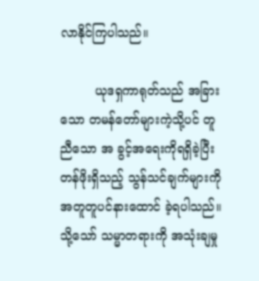လာနိုင်ကြပါသည်။

         ယုဒရှကာရုတ်သည် အခြားသော တမန်တော်များကဲ့သို့ပင် တူညီသော အ ခွင့်အရေးကိုရရှိခဲ့ပြီး တန်ဖိုးရှိသည့် သွန်သင်ချက်များကို အတူတူပင်နားထောင် ခဲ့ရပါသည်။ သို့သော် သမ္မာတရားကို အသုံးချမှု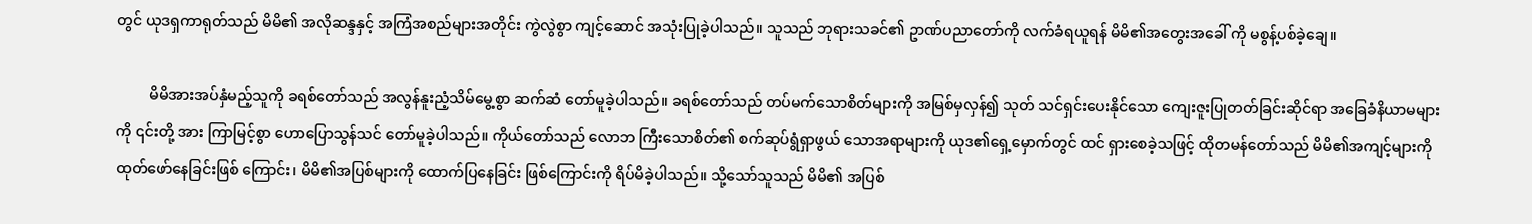တွင် ယုဒရှကာရုတ်သည် မိမိ၏ အလိုဆန္ဒနှင့် အကြံအစည်များအတိုင်း ကွဲလွဲစွာ ကျင့်ဆောင် အသုံးပြုခဲ့ပါသည်။ သူသည် ဘုရားသခင်၏ ဥာဏ်ပညာတော်ကို လက်ခံရယူရန် မိမိ၏အတွေးအခေါ် ကို မစွန့်ပစ်ခဲ့ချေ။

         မိမိအားအပ်နှံမည့်သူကို ခရစ်တော်သည် အလွန်နူးညံ့သိမ်မွေ့စွာ ဆက်ဆံ တော်မူခဲ့ပါသည်။ ခရစ်တော်သည် တပ်မက်သောစိတ်များကို အမြစ်မှလှန်၍ သုတ် သင်ရှင်းပေးနိုင်သော ကျေးဇူးပြုတတ်ခြင်းဆိုင်ရာ အခြေခံနိယာမများကို ၎င်းတို့ အား ကြာမြင့်စွာ ဟောပြောသွန်သင် တော်မူခဲ့ပါသည်။ ကိုယ်တော်သည် လောဘ ကြီးသောစိတ်၏ စက်ဆုပ်ရွံရှာဖွယ် သောအရာများကို ယုဒ၏ရှေ့မှောက်တွင် ထင် ရှားစေခဲ့သဖြင့် ထိုတမန်တော်သည် မိမိ၏အကျင့်များကို ထုတ်ဖော်နေခြင်းဖြစ် ကြောင်း၊ မိမိ၏အပြစ်များကို ထောက်ပြနေခြင်း ဖြစ်ကြောင်းကို ရိပ်မိခဲ့ပါသည်။ သို့သော်သူသည် မိမိ၏ အပြစ်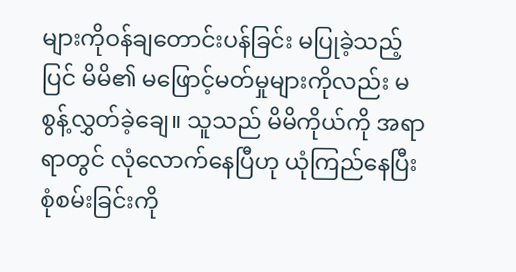များကိုဝန်ချတောင်းပန်ခြင်း မပြုခဲ့သည့်ပြင် မိမိ၏ မဖြောင့်မတ်မှုများကိုလည်း မစွန့်လွှတ်ခဲ့ချေ။ သူသည် မိမိကိုယ်ကို အရာရာတွင် လုံလောက်နေပြီဟု ယုံကြည်နေပြီး စုံစမ်းခြင်းကို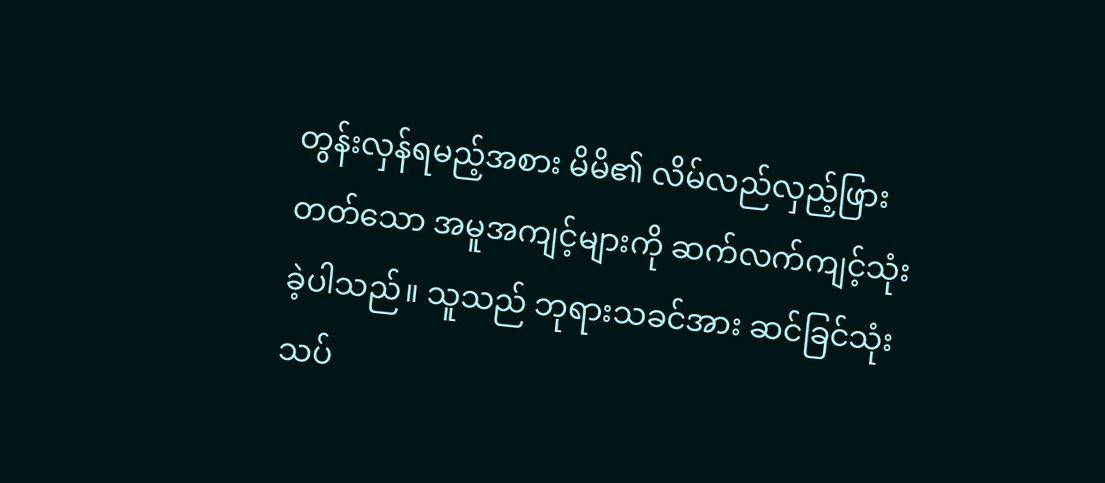တွန်းလှန်ရမည့်အစား မိမိ၏ လိမ်လည်လှည့်ဖြားတတ်သော အမူအကျင့်များကို ဆက်လက်ကျင့်သုံးခဲ့ပါသည်။ သူသည် ဘုရားသခင်အား ဆင်ခြင်သုံးသပ်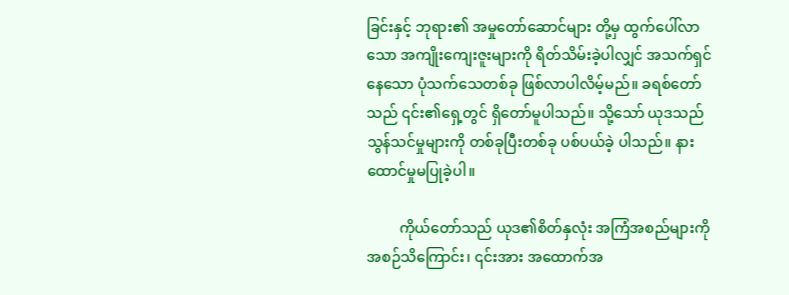ခြင်းနှင့် ဘုရား၏ အမှုတော်ဆောင်များ တို့မှ ထွက်ပေါ်လာသော အကျိုးကျေးဇူးများကို ရိတ်သိမ်းခဲ့ပါလျှင် အသက်ရှင် နေသော ပုံသက်သေတစ်ခု ဖြစ်လာပါလိမ့်မည်။ ခရစ်တော်သည် ၎င်း၏ရှေ့တွင် ရှိတော်မူပါသည်။ သို့သော် ယုဒသည် သွန်သင်မှုများကို တစ်ခုပြီးတစ်ခု ပစ်ပယ်ခဲ့ ပါသည်။ နားထောင်မှုမပြုခဲ့ပါ။

         ကိုယ်တော်သည် ယုဒ၏စိတ်နှလုံး အကြံအစည်များကို အစဉ်သိကြောင်း၊ ၎င်းအား အထောက်အ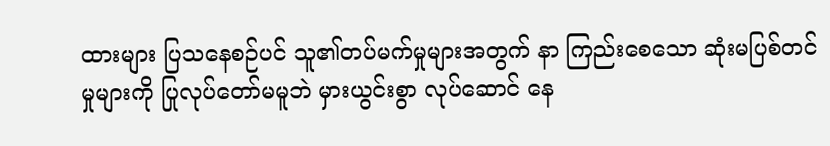ထားများ ပြသနေစဉ်ပင် သူ၏တပ်မက်မှုများအတွက် နာ ကြည်းစေသော ဆုံးမပြစ်တင်မှုများကို ပြုလုပ်တော်မမူဘဲ မှားယွင်းစွာ လုပ်ဆောင် နေ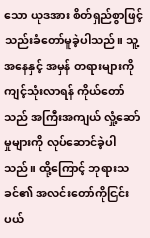သော ယုဒအား စိတ်ရှည်စွာဖြင့် သည်းခံတော်မူခဲ့ပါသည်။ သူ့အနေနှင့် အမှန် တရားများကို ကျင့်သုံးလာရန် ကိုယ်တော်သည် အကြီးအကျယ် လှုံ့ဆော်မှုများကို လုပ်ဆောင်ခဲ့ပါသည်။ ထို့ကြောင့် ဘုရားသခင်၏ အလင်းတော်ကိုငြင်းပယ်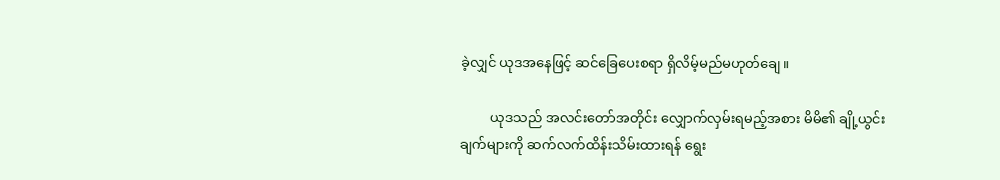ခဲ့လျှင် ယုဒအနေဖြင့် ဆင်ခြေပေးစရာ ရှိလိမ့်မည်မဟုတ်ချေ။

         ယုဒသည် အလင်းတော်အတိုင်း လျှောက်လှမ်းရမည့်အစား မိမိ၏ ချို့ယွင်း ချက်များကို ဆက်လက်ထိန်းသိမ်းထားရန် ရွေး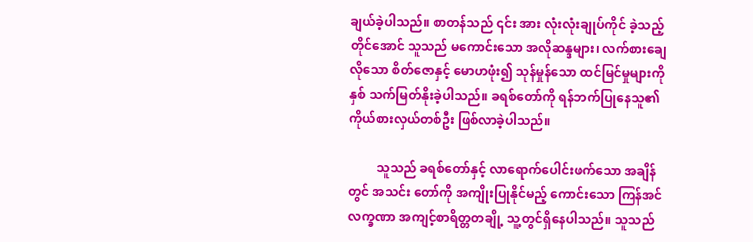ချယ်ခဲ့ပါသည်။ စာတန်သည် ၎င်း အား လုံးလုံးချုပ်ကိုင် ခဲ့သည့်တိုင်အောင် သူသည် မကောင်းသော အလိုဆန္ဒများ၊ လက်စားချေလိုသော စိတ်ဇောနှင့် မောဟဖုံး၍ သုန်မှုန်သော ထင်မြင်မှုများကို နှစ် သက်မြတ်နိုးခဲ့ပါသည်။ ခရစ်တော်ကို ရန်ဘက်ပြုနေသူ၏ ကိုယ်စားလှယ်တစ်ဦး ဖြစ်လာခဲ့ပါသည်။

         သူသည် ခရစ်တော်နှင့် လာရောက်ပေါင်းဖက်သော အချိန်တွင် အသင်း တော်ကို အကျိုးပြုနိုင်မည့် ကောင်းသော ကြန်အင်လက္ခဏာ အကျင့်စာရိတ္တတချို့ သူ့တွင်ရှိနေပါသည်။ သူသည်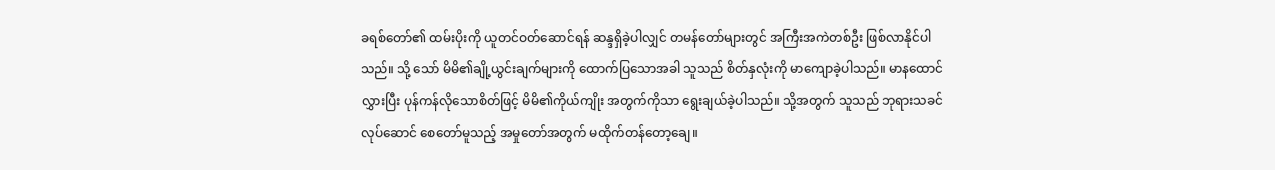ခရစ်တော်၏ ထမ်းပိုးကို ယူတင်ဝတ်ဆောင်ရန် ဆန္ဒရှိခဲ့ပါလျှင် တမန်တော်များတွင် အကြီးအကဲတစ်ဦး ဖြစ်လာနိုင်ပါသည်။ သို့ သော် မိမိ၏ချို့ယွင်းချက်များကို ထောက်ပြသောအခါ သူသည် စိတ်နှလုံးကို မာကျောခဲ့ပါသည်။ မာနထောင်လွှားပြီး ပုန်ကန်လိုသောစိတ်ဖြင့် မိမိ၏ကိုယ်ကျိုး အတွက်ကိုသာ ရွေးချယ်ခဲ့ပါသည်။ သို့အတွက် သူသည် ဘုရားသခင်လုပ်ဆောင် စေတော်မူသည့် အမှုတော်အတွက် မထိုက်တန်တော့ချေ။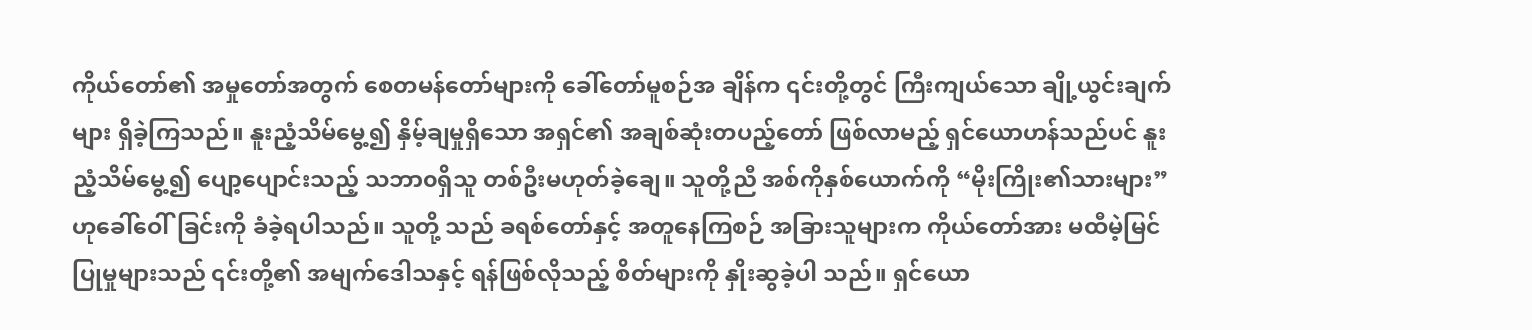ကိုယ်တော်၏ အမှုတော်အတွက် စေတမန်တော်များကို ခေါ်တော်မူစဉ်အ ချိန်က ၎င်းတို့တွင် ကြီးကျယ်သော ချို့ယွင်းချက်များ ရှိခဲ့ကြသည်။ နူးညံ့သိမ်မွေ့၍ နှိမ့်ချမှုရှိသော အရှင်၏ အချစ်ဆုံးတပည့်တော် ဖြစ်လာမည့် ရှင်ယောဟန်သည်ပင် နူးညံ့သိမ်မွေ့၍ ပျော့ပျောင်းသည့် သဘာ၀ရှိသူ တစ်ဦးမဟုတ်ခဲ့ချေ။ သူတို့ညီ အစ်ကိုနှစ်ယောက်ကို “မိုးကြိုး၏သားများ” ဟုခေါ်ဝေါ်ခြင်းကို ခံခဲ့ရပါသည်။ သူတို့ သည် ခရစ်တော်နှင့် အတူနေကြစဉ် အခြားသူများက ကိုယ်တော်အား မထီမဲ့မြင် ပြုမှုများသည် ၎င်းတို့၏ အမျက်ဒေါသနှင့် ရန်ဖြစ်လိုသည့် စိတ်များကို နှိုးဆွခဲ့ပါ သည်။ ရှင်ယော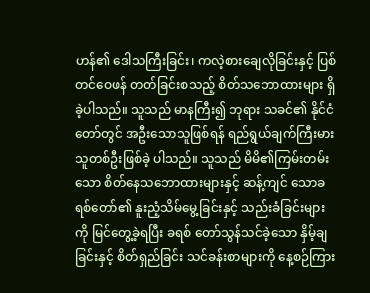ဟန်၏ ဒေါသကြီးခြင်း၊ ကလဲ့စားချေလိုခြင်းနှင့် ပြစ်တင်ဝေဖန် တတ်ခြင်းစသည့် စိတ်သဘောထားများ ရှိခဲ့ပါသည်။ သူသည် မာနကြီး၍ ဘုရား သခင်၏ နိုင်ငံတော်တွင် အဦးသောသူဖြစ်ရန် ရည်ရွယ်ချက်ကြီးမားသူတစ်ဦးဖြစ်ခဲ့ ပါသည်။ သူသည် မိမိ၏ကြမ်းတမ်းသော စိတ်နေသဘောထားများနှင့် ဆန့်ကျင် သောခရစ်တော်၏ နူးညံ့သိမ်မွေ့ခြင်းနှင့် သည်းခံခြင်းများကို မြင်တွေ့ခဲ့ရပြီး ခရစ် တော်သွန်သင်ခဲ့သော နှိမ့်ချခြင်းနှင့် စိတ်ရှည်ခြင်း သင်ခန်းစာများကို နေ့စဉ်ကြား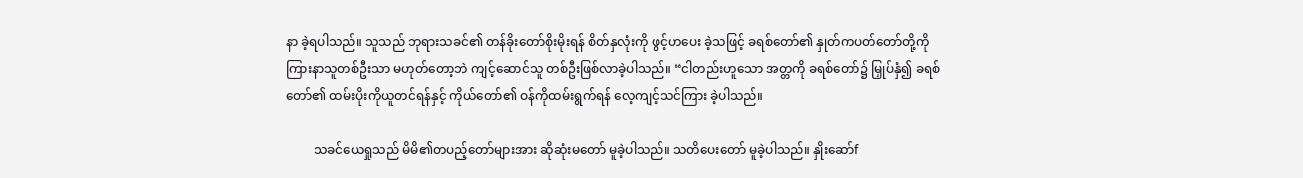နာ ခဲ့ရပါသည်။ သူသည် ဘုရားသခင်၏ တန်ခိုးတော်စိုးမိုးရန် စိတ်နှလုံးကို ဖွင့်ဟပေး ခဲ့သဖြင့် ခရစ်တော်၏ နှုတ်ကပတ်တော်တို့ကို ကြားနာသူတစ်ဦးသာ မဟုတ်တော့ဘဲ ကျင့်ဆောင်သူ တစ်ဦးဖြစ်လာခဲ့ပါသည်။ “ငါတည်းဟူသော အတ္တကို ခရစ်တော်၌ မြှုပ်နှံ၍ ခရစ်တော်၏ ထမ်းပိုးကိုယူတင်ရန်နှင့် ကိုယ်တော်၏ ဝန်ကိုထမ်းရွက်ရန် လေ့ကျင့်သင်ကြား ခဲ့ပါသည်။

         သခင်ယေရှုသည် မိမိ၏တပည့်တော်များအား ဆိုဆုံးမတော် မူခဲ့ပါသည်။ သတိပေးတော် မူခဲ့ပါသည်။ နှိုးဆော်f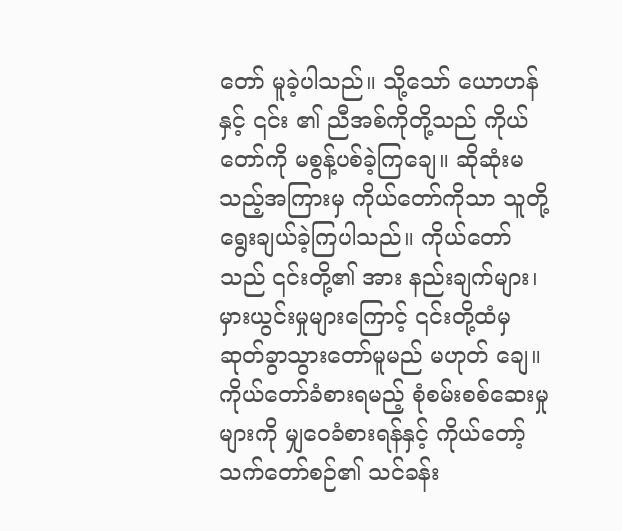တော် မူခဲ့ပါသည်။ သို့သော် ယောဟန်နှင့် ၎င်း ၏ ညီအစ်ကိုတို့သည် ကိုယ်တော်ကို မစွန့်ပစ်ခဲ့ကြချေ။ ဆိုဆုံးမသည့်အကြားမှ ကိုယ်တော်ကိုသာ သူတို့ရွေးချယ်ခဲ့ကြပါသည်။ ကိုယ်တော်သည် ၎င်းတို့၏ အား နည်းချက်များ၊ မှားယွင်းမှုများကြောင့် ၎င်းတို့ထံမှ ဆုတ်ခွာသွားတော်မူမည် မဟုတ် ချေ။ ကိုယ်တော်ခံစားရမည့် စုံစမ်းစစ်ဆေးမှုများကို မျှဝေခံစားရန်နှင့် ကိုယ်တော့် သက်တော်စဉ်၏ သင်ခန်း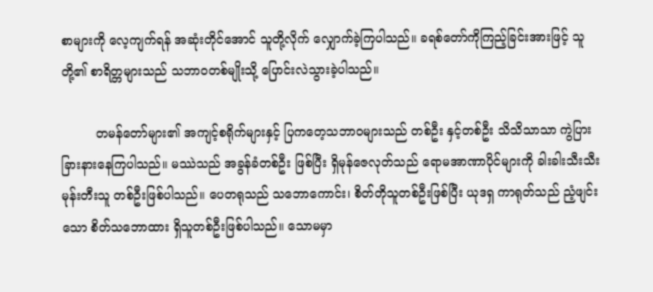စာများကို လေ့ကျက်ရန် အဆုံးတိုင်အောင် သူတို့လိုက် လျှောက်ခဲ့ကြပါသည်။ ခရစ်တော်ကိုကြည့်ခြင်းအားဖြင့် သူတို့၏ စာရိတ္တများသည် သဘာ၀တစ်မျိုးသို့ ပြောင်းလဲသွားခဲ့ပါသည်။

         တမန်တော်များ၏ အကျင့်စရိုက်များနှင့် ပြကတေ့သဘာ၀များသည် တစ်ဦး နှင့်တစ်ဦး သိသိသာသာ ကွဲပြားခြားနားနေကြပါသည်။ မဿဲသည် အခွန်ခံတစ်ဦး ဖြစ်ပြီး ရှိမုန်ဇေလုတ်သည် ရောမအာဏာပိုင်များကို ခါးခါးသီးသီးမုန်းတီးသူ တစ်ဦးဖြစ်ပါသည်။ ပေတရုသည် သဘောကောင်း၊ စိတ်တိုသူတစ်ဦးဖြစ်ပြီး ယုဒရှ ကာရုတ်သည် ညံ့ဖျင်းသော စိတ်သဘောထား ရှိသူတစ်ဦးဖြစ်ပါသည်။ သောမမှာ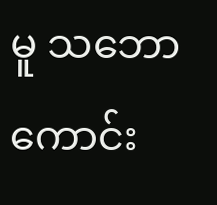မူ သဘောကောင်း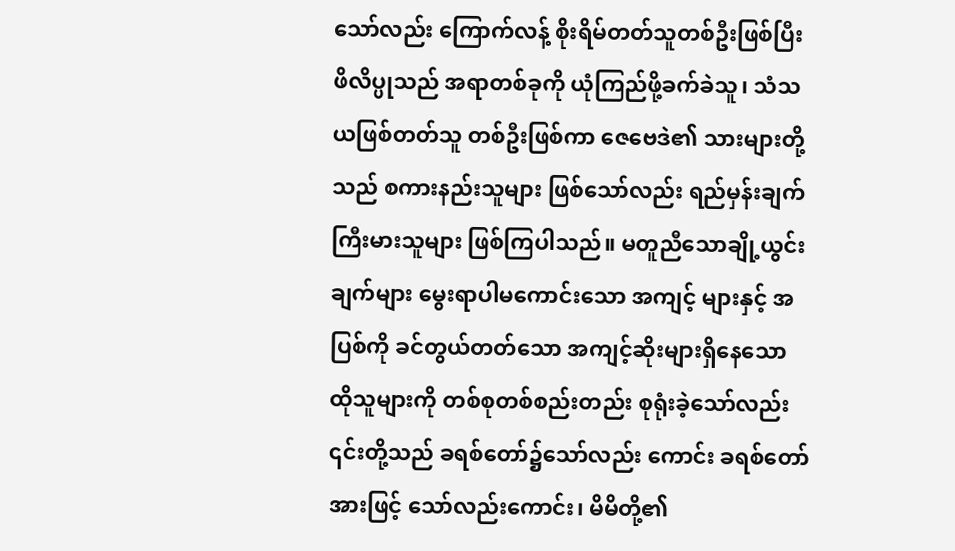သော်လည်း ကြောက်လန့် စိုးရိမ်တတ်သူတစ်ဦးဖြစ်ပြီး ဖိလိပ္ပုသည် အရာတစ်ခုကို ယုံကြည်ဖို့ခက်ခဲသူ၊ သံသယဖြစ်တတ်သူ တစ်ဦးဖြစ်ကာ ဇေဗေဒဲ၏ သားများတို့သည် စကားနည်းသူများ ဖြစ်သော်လည်း ရည်မှန်းချက်ကြီးမားသူများ ဖြစ်ကြပါသည်။ မတူညီသောချို့ယွင်းချက်များ မွေးရာပါမကောင်းသော အကျင့် များနှင့် အပြစ်ကို ခင်တွယ်တတ်သော အကျင့်ဆိုးများရှိနေသော ထိုသူများကို တစ်စုတစ်စည်းတည်း စုရုံးခဲ့သော်လည်း ၎င်းတို့သည် ခရစ်တော်၌သော်လည်း ကောင်း ခရစ်တော်အားဖြင့် သော်လည်းကောင်း၊ မိမိတို့၏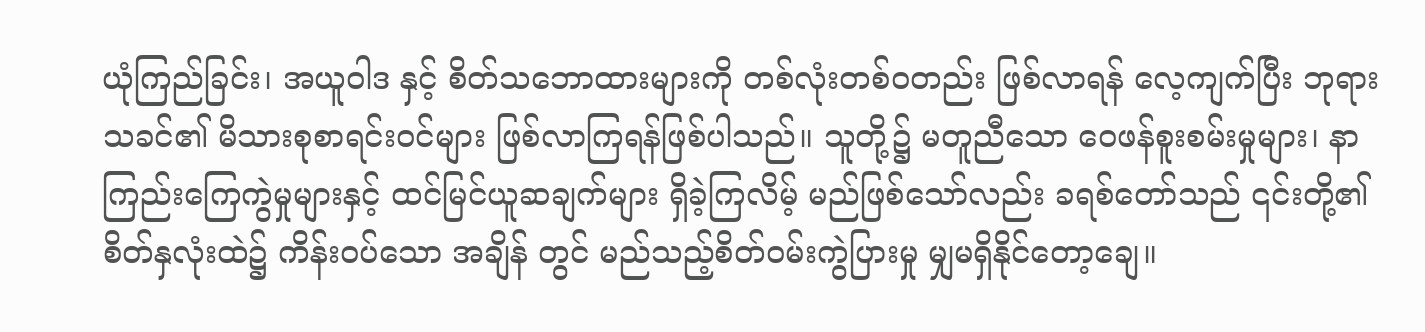ယုံကြည်ခြင်း၊ အယူဝါဒ နှင့် စိတ်သဘောထားများကို တစ်လုံးတစ်၀တည်း ဖြစ်လာရန် လေ့ကျက်ပြီး ဘုရား သခင်၏ မိသားစုစာရင်းဝင်များ ဖြစ်လာကြရန်ဖြစ်ပါသည်။ သူတို့၌ မတူညီသော ဝေဖန်စူးစမ်းမှုများ၊ နာကြည်းကြေကွဲမှုများနှင့် ထင်မြင်ယူဆချက်များ ရှိခဲ့ကြလိမ့် မည်ဖြစ်သော်လည်း ခရစ်တော်သည် ၎င်းတို့၏စိတ်နှလုံးထဲ၌ ကိန်းဝပ်သော အချိန် တွင် မည်သည့်စိတ်ဝမ်းကွဲပြားမှု မျှမရှိနိုင်တော့ချေ။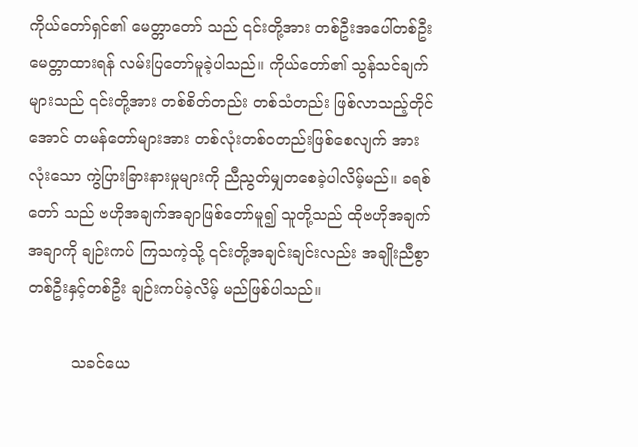ကိုယ်တော်ရှင်၏ မေတ္တာတော် သည် ၎င်းတို့အား တစ်ဦးအပေါ်တစ်ဦး မေတ္တာထားရန် လမ်းပြတော်မူခဲ့ပါသည်။ ကိုယ်တော်၏ သွန်သင်ချက်များသည် ၎င်းတို့အား တစ်စိတ်တည်း တစ်သံတည်း ဖြစ်လာသည့်တိုင်အောင် တမန်တော်များအား တစ်လုံးတစ်၀တည်းဖြစ်စေလျက် အားလုံးသော ကွဲပြားခြားနားမှုများကို ညီညွတ်မျှတစေခဲ့ပါလိမ့်မည်။ ခရစ်တော် သည် ဗဟိုအချက်အချာဖြစ်တော်မူ၍ သူတို့သည် ထိုဗဟိုအချက်အချာကို ချဉ်းကပ် ကြသကဲ့သို့ ၎င်းတို့အချင်းချင်းလည်း အချိုးညီစွာ တစ်ဦးနှင့်တစ်ဦး ချဉ်းကပ်ခဲ့လိမ့် မည်ဖြစ်ပါသည်။

         သခင်ယေ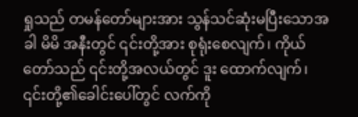ရှုသည် တမန်တော်များအား သွန်သင်ဆုံးမပြီးသောအခါ မိမိ အနီးတွင် ၎င်းတို့အား စုရုံးစေလျက်၊ ကိုယ်တော်သည် ၎င်းတို့အလယ်တွင် ဒူး ထောက်လျက်၊ ၎င်းတို့၏ခေါင်းပေါ်တွင် လက်ကို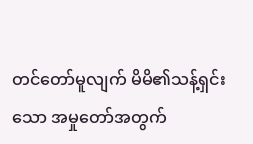တင်တော်မူလျက် မိမိ၏သန့်ရှင်း သော အမှုတော်အတွက်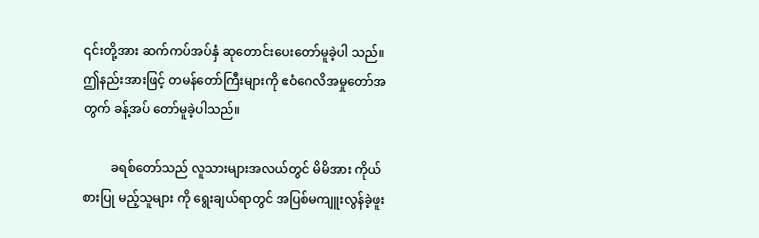၎င်းတို့အား ဆက်ကပ်အပ်နှံ ဆုတောင်းပေးတော်မူခဲ့ပါ သည်။ ဤနည်းအားဖြင့် တမန်တော်ကြီးများကို ဧဝံဂေလိအမှုတော်အတွက် ခန့်အပ် တော်မူခဲ့ပါသည်။

         ခရစ်တော်သည် လူသားများအလယ်တွင် မိမိအား ကိုယ်စားပြု မည့်သူများ ကို ရွေးချယ်ရာတွင် အပြစ်မကျူးလွန်ခဲ့ဖူး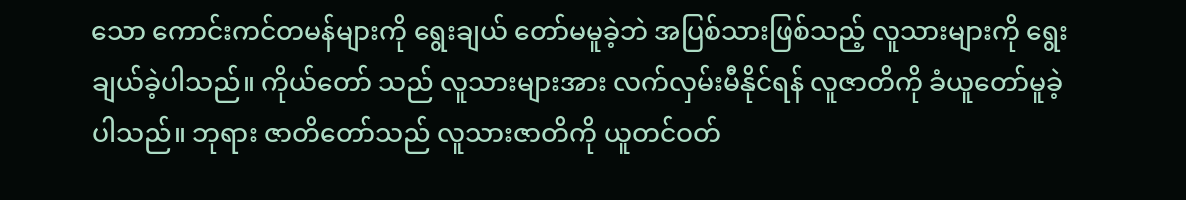သော ကောင်းကင်တမန်များကို ရွေးချယ် တော်မမူခဲ့ဘဲ အပြစ်သားဖြစ်သည့် လူသားများကို ရွေးချယ်ခဲ့ပါသည်။ ကိုယ်တော် သည် လူသားများအား လက်လှမ်းမီနိုင်ရန် လူဇာတိကို ခံယူတော်မူခဲ့ပါသည်။ ဘုရား ဇာတိတော်သည် လူသားဇာတိကို ယူတင်ဝတ်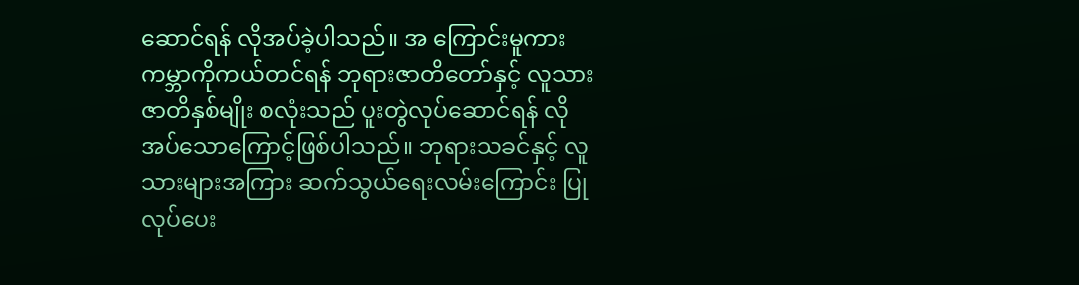ဆောင်ရန် လိုအပ်ခဲ့ပါသည်။ အ ကြောင်းမူကား ကမ္ဘာကိုကယ်တင်ရန် ဘုရားဇာတိတော်နှင့် လူသားဇာတိနှစ်မျိုး စလုံးသည် ပူးတွဲလုပ်ဆောင်ရန် လိုအပ်သောကြောင့်ဖြစ်ပါသည်။ ဘုရားသခင်နှင့် လူသားများအကြား ဆက်သွယ်ရေးလမ်းကြောင်း ပြုလုပ်ပေး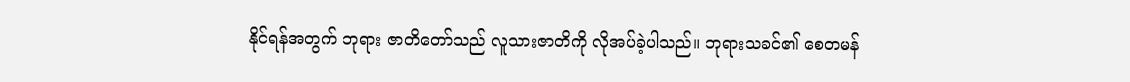နိုင်ရန်အတွက် ဘုရား ဇာတိတော်သည် လူသားဇာတိကို လိုအပ်ခဲ့ပါသည်။ ဘုရားသခင်၏ စေတမန်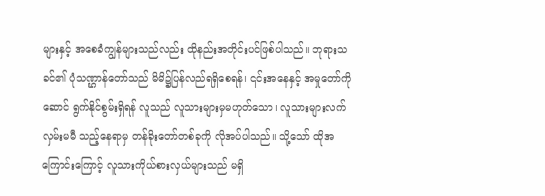များနှင့် အစေခံကျွန်များသည်လည်း ထိုနည်းအတိုင်းပင်ဖြစ်ပါသည်။ ဘုရားသခင်၏ ပုံသဏ္ဌာန်တော်သည် မိမိ၌ပြန်လည်ရရှိစေရန်၊ ၎င်းအနေနှင့် အမှုတော်ကို ဆောင် ရွက်နိုင်စွမ်းရှိရန် လူသည် လူသားများမှမဟုတ်သော၊ လူသားများလက်လှမ်းမမီ သည့်နေရာမှ တန်ခိုးတော်တစ်ခုကို လိုအပ်ပါသည်။ သို့သော် ထိုအကြောင်းကြောင့် လူသားကိုယ်စားလှယ်များသည် မရှိ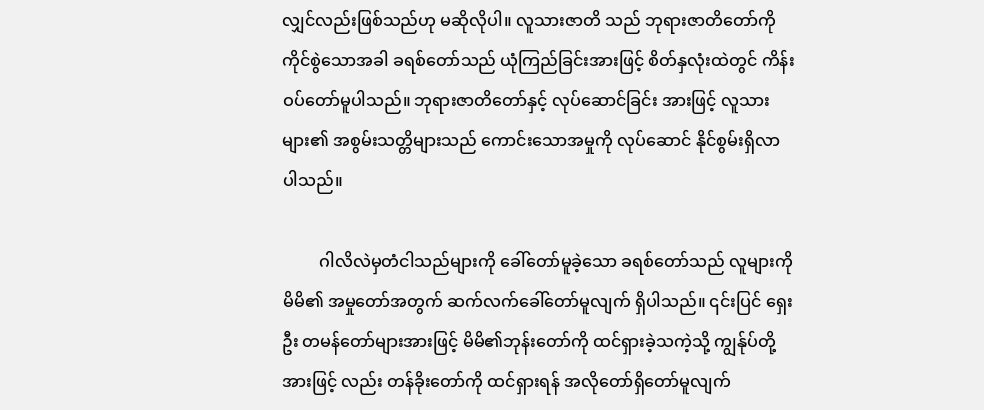လျှင်လည်းဖြစ်သည်ဟု မဆိုလိုပါ။ လူသားဇာတိ သည် ဘုရားဇာတိတော်ကို ကိုင်စွဲသောအခါ ခရစ်တော်သည် ယုံကြည်ခြင်းအားဖြင့် စိတ်နှလုံးထဲတွင် ကိန်းဝပ်တော်မူပါသည်။ ဘုရားဇာတိတော်နှင့် လုပ်ဆောင်ခြင်း အားဖြင့် လူသားများ၏ အစွမ်းသတ္တိများသည် ကောင်းသောအမှုကို လုပ်ဆောင် နိုင်စွမ်းရှိလာပါသည်။

         ဂါလိလဲမှတံငါသည်များကို ခေါ်တော်မူခဲ့သော ခရစ်တော်သည် လူများကို မိမိ၏ အမှုတော်အတွက် ဆက်လက်ခေါ်တော်မူလျက် ရှိပါသည်။ ၎င်းပြင် ရှေးဦး တမန်တော်များအားဖြင့် မိမိ၏ဘုန်းတော်ကို ထင်ရှားခဲ့သကဲ့သို့ ကျွန်ုပ်တို့အားဖြင့် လည်း တန်ခိုးတော်ကို ထင်ရှားရန် အလိုတော်ရှိတော်မူလျက်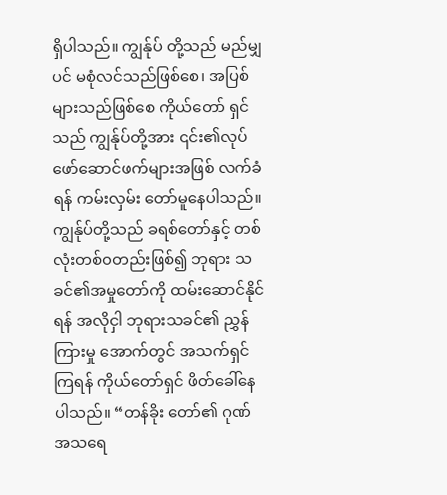ရှိပါသည်။ ကျွန်ုပ် တို့သည် မည်မျှပင် မစုံလင်သည်ဖြစ်စေ၊ အပြစ်များသည်ဖြစ်စေ ကိုယ်တော် ရှင်သည် ကျွန်ုပ်တို့အား ၎င်း၏လုပ်ဖော်ဆောင်ဖက်များအဖြစ် လက်ခံရန် ကမ်းလှမ်း တော်မူနေပါသည်။ ကျွန်ုပ်တို့သည် ခရစ်တော်နှင့် တစ်လုံးတစ်၀တည်းဖြစ်၍ ဘုရား သခင်၏အမှုတော်ကို ထမ်းဆောင်နိုင်ရန် အလိုငှါ ဘုရားသခင်၏ ညွှန်ကြားမှု အောက်တွင် အသက်ရှင်ကြရန် ကိုယ်တော်ရှင် ဖိတ်ခေါ်နေပါသည်။ “တန်ခိုး တော်၏ ဂုဏ်အသရေ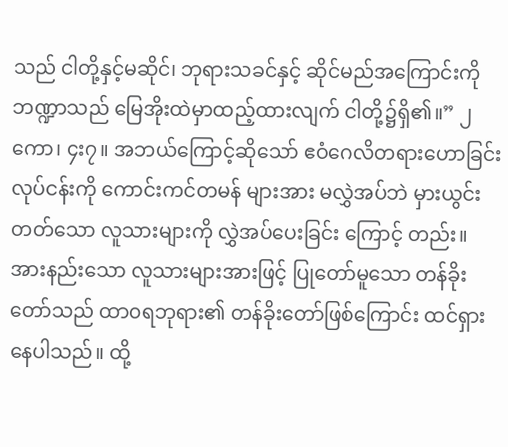သည် ငါတို့နှင့်မဆိုင်၊ ဘုရားသခင်နှင့် ဆိုင်မည်အကြောင်းကို ဘဏ္ဍာသည် မြေအိုးထဲမှာထည့်ထားလျက် ငါတို့၌ရှိ၏။” ၂ကော၊ ၄း၇။ အဘယ်ကြောင့်ဆိုသော် ဧဝံဂေလိတရားဟောခြင်း လုပ်ငန်းကို ကောင်းကင်တမန် များအား မလွှဲအပ်ဘဲ မှားယွင်းတတ်သော လူသားများကို လွှဲအပ်ပေးခြင်း ကြောင့် တည်း။ အားနည်းသော လူသားများအားဖြင့် ပြုတော်မူသော တန်ခိုးတော်သည် ထာ၀ရဘုရား၏ တန်ခိုးတော်ဖြစ်ကြောင်း ထင်ရှားနေပါသည်။ ထို့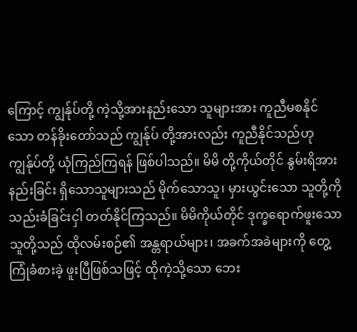ကြောင့် ကျွန်ုပ်တို့ ကဲ့သို့အားနည်းသော သူများအား ကူညီမစနိုင်သော တန်ခိုးတော်သည် ကျွန်ုပ် တို့အားလည်း ကူညီနိုင်သည်ဟု ကျွန်ုပ်တို့ ယုံကြည်ကြရန် ဖြစ်ပါသည်။ မိမိ တို့ကိုယ်တိုင် နွမ်းရိအားနည်းခြင်း ရှိသောသူများသည် မိုက်သောသူ၊ မှားယွင်းသော သူတို့ကို သည်းခံခြင်းငှါ တတ်နိုင်ကြသည်။ မိမိကိုယ်တိုင် ဒုက္ခရောက်ဖူးသော သူတို့သည် ထိုလမ်းစဉ်၏ အန္တရာယ်များ၊ အခက်အခဲများကို တွေ့ကြုံခံစားခဲ့ ဖူးပြီဖြစ်သဖြင့် ထိုကဲ့သို့သော ဘေး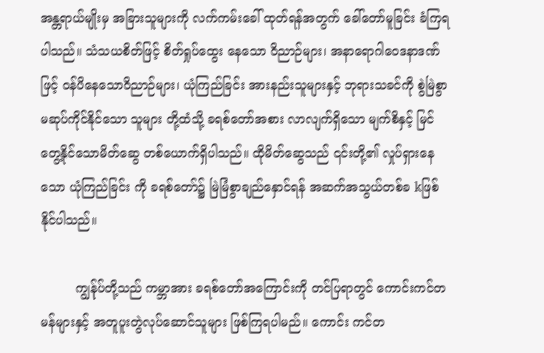အန္တရာယ်မျိုးမှ အခြားသူများကို လက်ကမ်းခေါ် ထုတ်ရန်အတွက် ခေါ်တော်မူခြင်း ခံကြရပါသည်။ သံသယစိတ်ဖြင့် စိတ်ရှုပ်ထွေး နေသော ဝိညာဉ်များ၊ အနာရောဂါဝေဒနာဒဏ်ဖြင့် ဝန်ပိနေသောဝိညာဉ်များ၊ ယုံကြည်ခြင်း အားနည်းသူများနှင့် ဘုရားသခင်ကို စွဲမြဲစွာမဆုပ်ကိုင်နိုင်သော သူများ တို့ထံသို့ ခရစ်တော်အစား လာလျက်ရှိသော မျက်စိနှင့် မြင်တွေ့နိုင်သောမိတ်ဆွေ တစ်ယောက်ရှိပါသည်။ ထိုမိတ်ဆွေသည် ၎င်းတို့၏ လှုပ်ရှားနေသော ယုံကြည်ခြင်း ကို ခရစ်တော်၌ မြဲမြံစွာချည်နှောင်ရန် အဆက်အသွယ်တစ်ခ kဖြစ်နိုင်ပါသည်။

         ကျွန်ုပ်တို့သည် ကမ္ဘာအား ခရစ်တော်အကြောင်းကို တင်ပြရာတွင် ကောင်းကင်တမန်များနှင့် အတူပူးတွဲလုပ်ဆောင်သူများ ဖြစ်ကြရပါမည်။ ကောင်း ကင်တ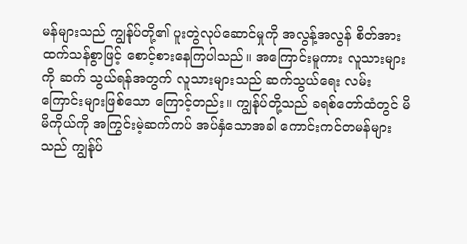မန်များသည် ကျွန်ုပ်တို့၏ ပူးတွဲလုပ်ဆောင်မှုကို အလွန့်အလွန် စိတ်အား ထက်သန်စွာဖြင့် စောင့်စားနေကြပါသည်။ အကြောင်းမူကား လူသားများကို ဆက် သွယ်ရန်အတွက် လူသားများသည် ဆက်သွယ်ရေး လမ်းကြောင်းများဖြစ်သော ကြောင့်တည်း။ ကျွန်ုပ်တို့သည် ခရစ်တော်ထံတွင် မိမိကိုယ်ကို အကြွင်းမဲ့ဆက်ကပ် အပ်နှံသောအခါ ကောင်းကင်တမန်များသည် ကျွန်ုပ်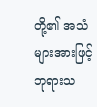တို့၏ အသံများအားဖြင့် ဘုရားသ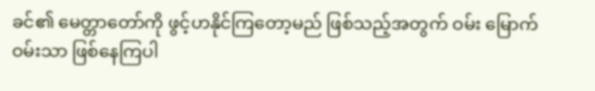ခင်၏ မေတ္တာတော်ကို ဖွင့်ဟနိုင်ကြတော့မည် ဖြစ်သည့်အတွက် ဝမ်း မြောက်ဝမ်းသာ ဖြစ်နေကြပါ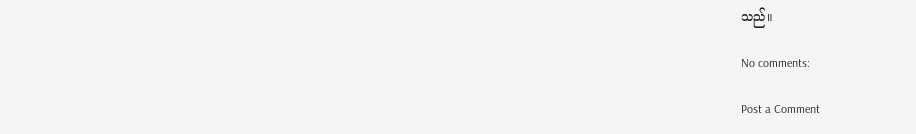သည်။

No comments:

Post a Comment